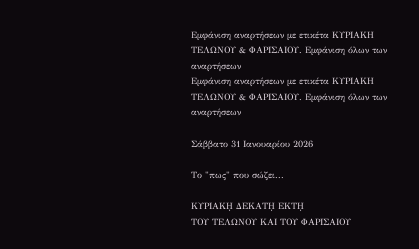Εμφάνιση αναρτήσεων με ετικέτα ΚΥΡΙΑΚΗ ΤΕΛΩΝΟΥ & ΦΑΡΙΣΑΙΟΥ. Εμφάνιση όλων των αναρτήσεων
Εμφάνιση αναρτήσεων με ετικέτα ΚΥΡΙΑΚΗ ΤΕΛΩΝΟΥ & ΦΑΡΙΣΑΙΟΥ. Εμφάνιση όλων των αναρτήσεων

Σάββατο 31 Ιανουαρίου 2026

Το "πως" που σώζει...

ΚΥΡΙΑΚῌ ΔΕΚΑΤῌ ΕΚΤῌ
ΤΟΥ ΤΕΛΩΝΟΥ ΚΑΙ ΤΟΥ ΦΑΡΙΣΑΙΟΥ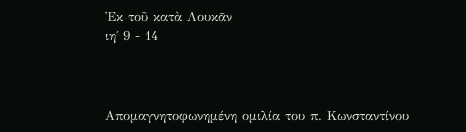Ἐκ τοῦ κατὰ Λουκᾶν
ιη΄ 9 - 14



Απομαγνητοφωνημένη ομιλία του π. Κωνσταντίνου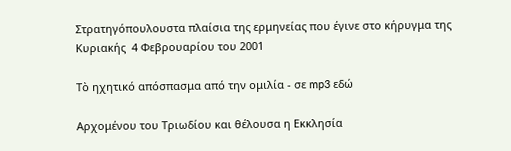Στρατηγόπουλουστα πλαίσια της ερμηνείας που έγινε στο κήρυγμα της Κυριακής  4 Φεβρουαρίου του 2001

Τὸ ηχητικό απόσπασμα από την ομιλία - σε mp3 εδώ

Αρχομένου του Τριωδίου και θέλουσα η Εκκλησία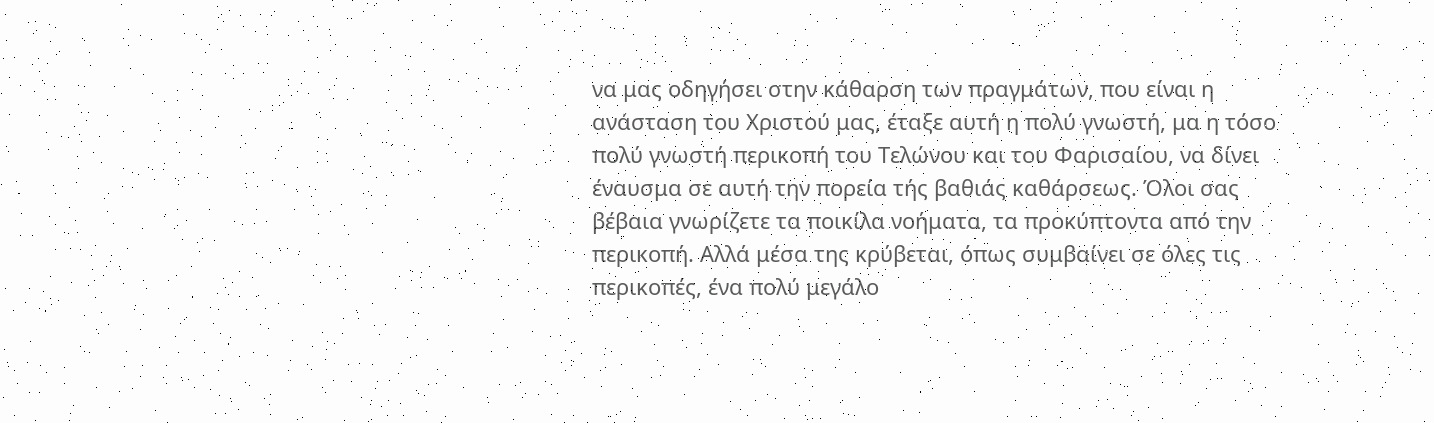να μας οδηγήσει στην κάθαρση των πραγμάτων, που είναι η ανάσταση του Χριστού μας, έταξε αυτή η πολύ γνωστή, μα η τόσο πολύ γνωστή περικοπή του Τελώνου και του Φαρισαίου, να δίνει έναυσμα σε αυτή την πορεία τής βαθιάς καθάρσεως. Όλοι σας βέβαια γνωρίζετε τα ποικίλα νοήματα, τα προκύπτοντα από την περικοπή. Αλλά μέσα της κρύβεται, όπως συμβαίνει σε όλες τις περικοπές, ένα πολύ μεγάλο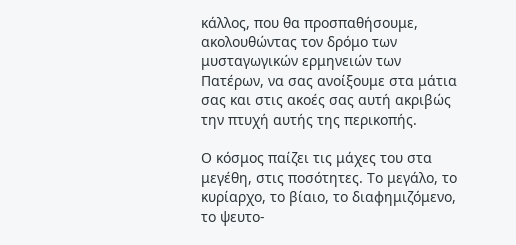κάλλος, που θα προσπαθήσουμε, ακολουθώντας τον δρόμο των μυσταγωγικών ερμηνειών των Πατέρων, να σας ανοίξουμε στα μάτια σας και στις ακοές σας αυτή ακριβώς την πτυχή αυτής της περικοπής.

Ο κόσμος παίζει τις μάχες του στα μεγέθη, στις ποσότητες. Το μεγάλο, το κυρίαρχο, το βίαιο, το διαφημιζόμενο, το ψευτο-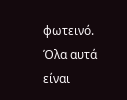φωτεινό. Όλα αυτά είναι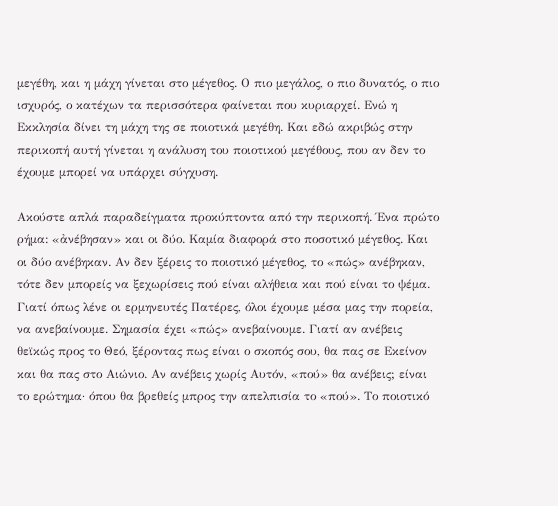μεγέθη, και η μάχη γίνεται στο μέγεθος. Ο πιο μεγάλος, ο πιο δυνατός, ο πιο ισχυρός, ο κατέχων τα περισσότερα φαίνεται που κυριαρχεί. Ενώ η Εκκλησία δίνει τη μάχη της σε ποιοτικά μεγέθη. Και εδώ ακριβώς στην περικοπή αυτή γίνεται η ανάλυση του ποιοτικού μεγέθους, που αν δεν το έχουμε μπορεί να υπάρχει σύγχυση.

Ακούστε απλά παραδείγματα προκύπτοντα από την περικοπή. Ένα πρώτο ρήμα: «ἀνέβησαν» και οι δύο. Καμία διαφορά στο ποσοτικό μέγεθος. Και οι δύο ανέβηκαν. Αν δεν ξέρεις το ποιοτικό μέγεθος, το «πώς» ανέβηκαν, τότε δεν μπορείς να ξεχωρίσεις πού είναι αλήθεια και πού είναι το ψέμα. Γιατί όπως λένε οι ερμηνευτές Πατέρες, όλοι έχουμε μέσα μας την πορεία, να ανεβαίνουμε. Σημασία έχει «πώς» ανεβαίνουμε. Γιατί αν ανέβεις θεϊκώς προς το Θεό, ξέροντας πως είναι ο σκοπός σου, θα πας σε Εκείνον και θα πας στο Αιώνιο. Αν ανέβεις χωρίς Αυτόν, «πού» θα ανέβεις; είναι το ερώτημα· όπου θα βρεθείς μπρος την απελπισία το «πού». Το ποιοτικό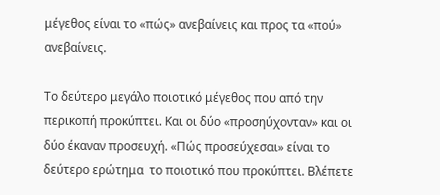μέγεθος είναι το «πώς» ανεβαίνεις και προς τα «πού» ανεβαίνεις.

Το δεύτερο μεγάλο ποιοτικό μέγεθος που από την περικοπή προκύπτει. Και οι δύο «προσηύχονταν» και οι δύο έκαναν προσευχή. «Πώς προσεύχεσαι» είναι το δεύτερο ερώτημα  το ποιοτικό που προκύπτει. Βλέπετε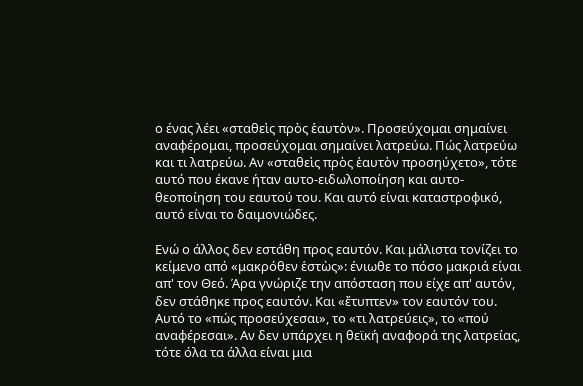ο ένας λέει «σταθεὶς πρὸς ἑαυτὸν». Προσεύχομαι σημαίνει αναφέρομαι, προσεύχομαι σημαίνει λατρεύω. Πώς λατρεύω και τι λατρεύω. Αν «σταθεὶς πρὸς ἑαυτὸν προσηύχετο», τότε αυτό που έκανε ήταν αυτο-ειδωλοποίηση και αυτο-θεοποίηση του εαυτού του. Και αυτό είναι καταστροφικό, αυτό είναι το δαιμονιώδες.

Ενώ ο άλλος δεν εστάθη προς εαυτόν. Και μάλιστα τονίζει το κείμενο από «μακρόθεν ἑστὼς»: ένιωθε το πόσο μακριά είναι απ' τον Θεό. Άρα γνώριζε την απόσταση που είχε απ' αυτόν, δεν στάθηκε προς εαυτόν. Και «ἔτυπτεν» τον εαυτόν του. Αυτό το «πώς προσεύχεσαι», το «τι λατρεύεις», το «πού αναφέρεσαι». Αν δεν υπάρχει η θεϊκή αναφορά της λατρείας, τότε όλα τα άλλα είναι μια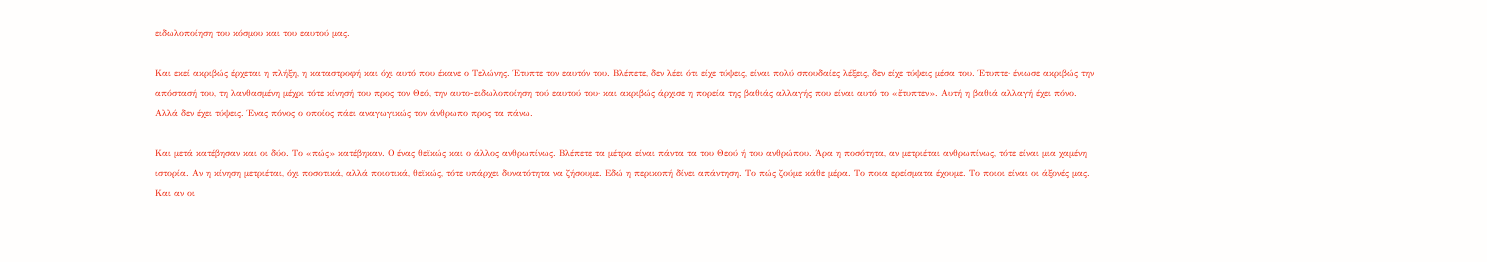ειδωλοποίηση του κόσμου και του εαυτού μας.

Και εκεί ακριβώς έρχεται η πλήξη, η καταστροφή και όχι αυτό που έκανε ο Τελώνης. Έτυπτε τον εαυτόν του. Βλέπετε, δεν λέει ότι είχε τύψεις, είναι πολύ σπουδαίες λέξεις, δεν είχε τύψεις μέσα του. Έτυπτε· ένιωσε ακριβώς την απόστασή του, τη λανθασμένη μέχρι τότε κίνησή του προς τον Θεό, την αυτο-ειδωλοποίηση τού εαυτού του· και ακριβώς άρχισε η πορεία της βαθιάς αλλαγής που είναι αυτό το «ἔτυπτεν». Αυτή η βαθιά αλλαγή έχει πόνο. Αλλά δεν έχει τύψεις. Ένας πόνος ο οποίος πάει αναγωγικώς τον άνθρωπο προς τα πάνω.

Και μετά κατέβησαν και οι δύο. Το «πώς» κατέβηκαν. Ο ένας θεϊκώς και ο άλλος ανθρωπίνως. Βλέπετε τα μέτρα είναι πάντα τα του Θεού ή του ανθρώπου. Άρα η ποσότητα, αν μετριέται ανθρωπίνως, τότε είναι μια χαμένη ιστορία. Αν η κίνηση μετριέται, όχι ποσοτικά, αλλά ποιοτικά, θεϊκώς, τότε υπάρχει δυνατότητα να ζήσουμε. Εδώ η περικοπή δίνει απάντηση. Το πώς ζούμε κάθε μέρα. Το ποια ερείσματα έχουμε. Το ποιοι είναι οι άξονές μας. Και αν οι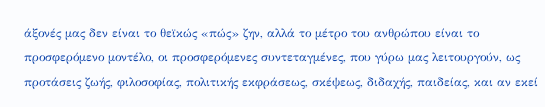άξονές μας δεν είναι το θεϊκώς «πώς» ζην, αλλά το μέτρο του ανθρώπου είναι το προσφερόμενο μοντέλο, οι προσφερόμενες συντεταγμένες, που γύρω μας λειτουργούν, ως προτάσεις ζωής, φιλοσοφίας, πολιτικής εκφράσεως, σκέψεως, διδαχής, παιδείας, και αν εκεί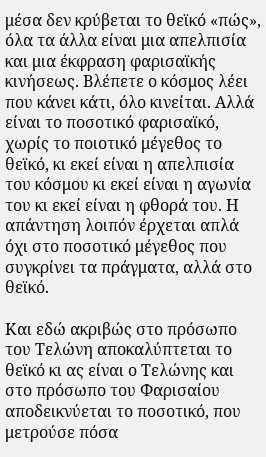μέσα δεν κρύβεται το θεϊκό «πώς», όλα τα άλλα είναι μια απελπισία και μια έκφραση φαρισαϊκής κινήσεως. Βλέπετε ο κόσμος λέει που κάνει κάτι, όλο κινείται. Αλλά είναι το ποσοτικό φαρισαϊκό, χωρίς το ποιοτικό μέγεθος το θεϊκό, κι εκεί είναι η απελπισία του κόσμου κι εκεί είναι η αγωνία του κι εκεί είναι η φθορά του. Η απάντηση λοιπόν έρχεται απλά όχι στο ποσοτικό μέγεθος που συγκρίνει τα πράγματα, αλλά στο θεϊκό.

Και εδώ ακριβώς στο πρόσωπο του Τελώνη αποκαλύπτεται το θεϊκό κι ας είναι ο Τελώνης και στο πρόσωπο του Φαρισαίου αποδεικνύεται το ποσοτικό, που μετρούσε πόσα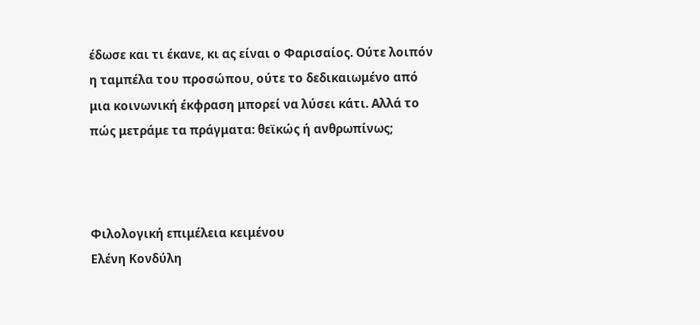έδωσε και τι έκανε, κι ας είναι ο Φαρισαίος. Ούτε λοιπόν η ταμπέλα του προσώπου, ούτε το δεδικαιωμένο από μια κοινωνική έκφραση μπορεί να λύσει κάτι. Αλλά το πώς μετράμε τα πράγματα: θεϊκώς ή ανθρωπίνως;



Φιλολογική επιμέλεια κειμένου
Ελένη Κονδύλη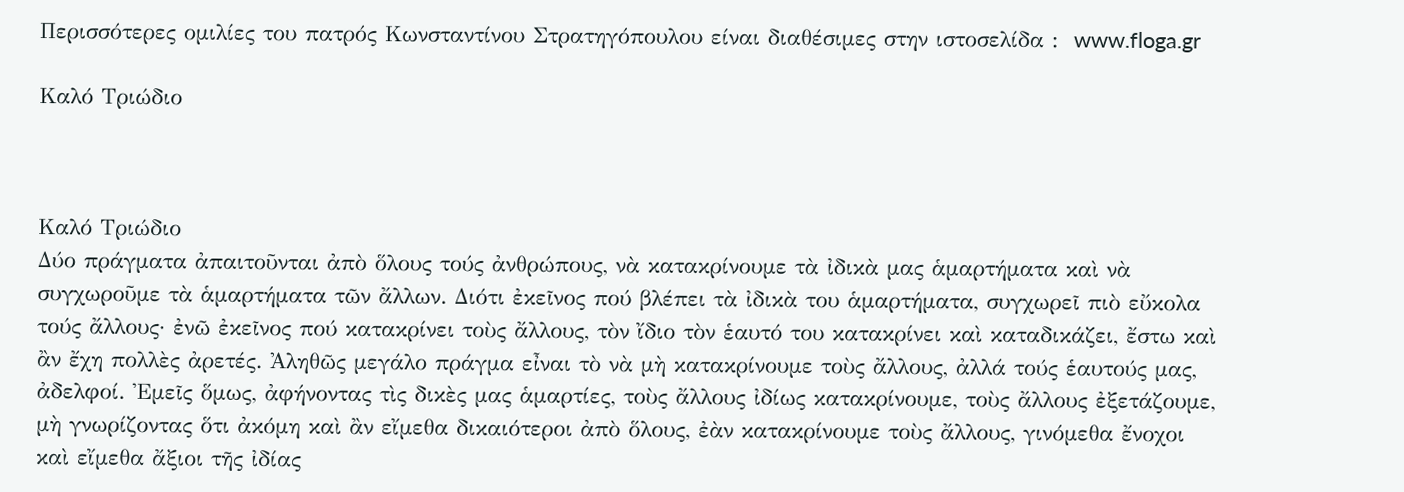Περισσότερες ομιλίες του πατρός Κωνσταντίνου Στρατηγόπουλου είναι διαθέσιμες στην ιστοσελίδα :  www.floga.gr

Καλό Τριώδιο



Καλό Τριώδιο
Δύο πράγματα ἀπαιτοῦνται ἀπὸ ὅλους τούς ἀνθρώπους, νὰ κατακρίνουμε τὰ ἰδικὰ μας ἁμαρτήματα καὶ νὰ συγχωροῦμε τὰ ἁμαρτήματα τῶν ἄλλων. Διότι ἐκεῖνος πού βλέπει τὰ ἰδικὰ του ἁμαρτήματα, συγχωρεῖ πιὸ εὔκολα τούς ἄλλους· ἐνῶ ἐκεῖνος πού κατακρίνει τοὺς ἄλλους, τὸν ἴδιο τὸν ἑαυτό του κατακρίνει καὶ καταδικάζει, ἔστω καὶ ἂν ἔχη πολλὲς ἀρετές. Ἀληθῶς μεγάλο πράγμα εἶναι τὸ νὰ μὴ κατακρίνουμε τοὺς ἄλλους, ἀλλά τούς ἑαυτούς μας, ἀδελφοί. Ἐμεῖς ὅμως, ἀφήνοντας τὶς δικὲς μας ἁμαρτίες, τοὺς ἄλλους ἰδίως κατακρίνουμε, τοὺς ἄλλους ἐξετάζουμε, μὴ γνωρίζοντας ὅτι ἀκόμη καὶ ἂν εἴμεθα δικαιότεροι ἀπὸ ὅλους, ἐὰν κατακρίνουμε τοὺς ἄλλους, γινόμεθα ἔνοχοι καὶ εἴμεθα ἄξιοι τῆς ἰδίας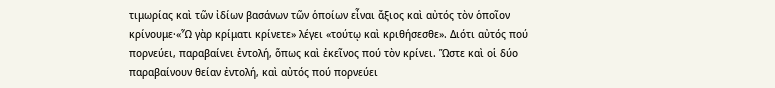τιμωρίας καὶ τῶν ἰδίων βασάνων τῶν ὁποίων εἶναι ἄξιος καὶ αὐτός τὸν ὁποῖον κρίνουμε·«Ὧ γὰρ κρίματι κρίνετε» λέγει «τούτῳ καὶ κριθήσεσθε». Διότι αὐτός πού πορνεύει, παραβαίνει ἐντολή, ὅπως καὶ ἐκεῖνος πού τὸν κρίνει. Ὥστε καὶ οἱ δύο παραβαίνουν θείαν ἐντολή, καὶ αὐτός πού πορνεύει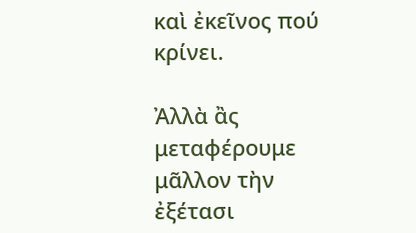καὶ ἐκεῖνος πού κρίνει.

Ἀλλὰ ἂς μεταφέρουμε μᾶλλον τὴν ἐξέτασι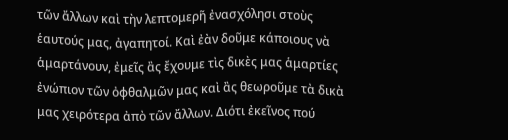τῶν ἄλλων καὶ τὴν λεπτομερῆ ἐνασχόλησι στοὺς ἑαυτούς μας, ἀγαπητοί. Καὶ ἐὰν δοῦμε κάποιους νὰ ἁμαρτάνουν, ἐμεῖς ἂς ἔχουμε τὶς δικὲς μας ἁμαρτίες ἐνώπιον τῶν ὀφθαλμῶν μας καὶ ἂς θεωροῦμε τὰ δικὰ μας χειρότερα ἀπὸ τῶν ἄλλων. Διότι ἐκεῖνος πού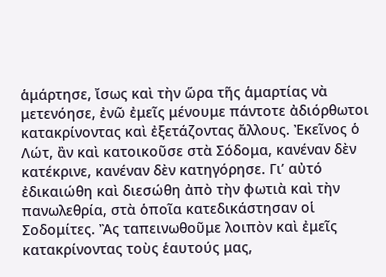ἁμάρτησε, ἴσως καὶ τὴν ὥρα τῆς ἁμαρτίας νὰ μετενόησε, ἐνῶ ἐμεῖς μένουμε πάντοτε ἀδιόρθωτοι κατακρίνοντας καὶ ἐξετάζοντας ἄλλους. Ἐκεῖνος ὁ Λώτ, ἂν καὶ κατοικοῦσε στὰ Σόδομα, κανέναν δὲν κατέκρινε, κανέναν δὲν κατηγόρησε. Γιʼ αὐτό ἐδικαιώθη καὶ διεσώθη ἀπὸ τὴν φωτιὰ καὶ τὴν πανωλεθρία, στὰ ὁποῖα κατεδικάστησαν οἱ Σοδομίτες. Ἂς ταπεινωθοῦμε λοιπὸν καὶ ἐμεῖς κατακρίνοντας τοὺς ἑαυτούς μας,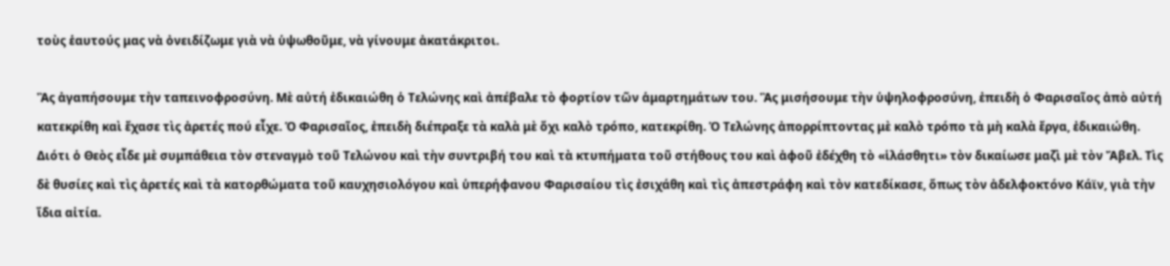τοὺς ἑαυτούς μας νὰ ὀνειδίζωμε γιὰ νὰ ὑψωθοῦμε, νὰ γίνουμε ἀκατάκριτοι.

Ἂς ἀγαπήσουμε τὴν ταπεινοφροσύνη. Μὲ αὐτή ἐδικαιώθη ὁ Τελώνης καὶ ἀπέβαλε τὸ φορτίον τῶν ἁμαρτημάτων του. Ἂς μισήσουμε τὴν ὑψηλοφροσύνη, ἐπειδὴ ὁ Φαρισαῖος ἀπὸ αὐτή κατεκρίθη καὶ ἔχασε τὶς ἀρετές πού εἶχε. Ὁ Φαρισαῖος, ἐπειδὴ διέπραξε τὰ καλὰ μὲ ὄχι καλὸ τρόπο, κατεκρίθη. Ὁ Τελώνης ἀπορρίπτοντας μὲ καλὸ τρόπο τὰ μὴ καλὰ ἔργα, ἐδικαιώθη. Διότι ὁ Θεὸς εἶδε μὲ συμπάθεια τὸν στεναγμὸ τοῦ Τελώνου καὶ τὴν συντριβή του καὶ τὰ κτυπήματα τοῦ στήθους του καὶ ἀφοῦ ἐδέχθη τὸ «ἱλάσθητι» τὸν δικαίωσε μαζὶ μὲ τὸν Ἄβελ. Τὶς δὲ θυσίες καὶ τὶς ἀρετές καὶ τὰ κατορθώματα τοῦ καυχησιολόγου καὶ ὑπερήφανου Φαρισαίου τὶς ἐσιχάθη καὶ τὶς ἀπεστράφη καὶ τὸν κατεδίκασε, ὅπως τὸν ἀδελφοκτόνο Κάϊν, γιὰ τὴν ἴδια αἰτία.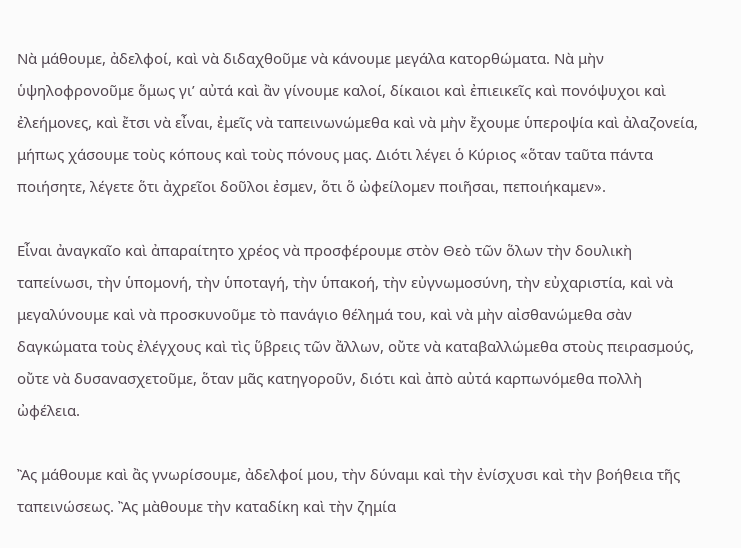Νὰ μάθουμε, ἀδελφοί, καὶ νὰ διδαχθοῦμε νὰ κάνουμε μεγάλα κατορθώματα. Νὰ μὴν ὑψηλοφρονοῦμε ὅμως γιʼ αὐτά καὶ ἂν γίνουμε καλοί, δίκαιοι καὶ ἐπιεικεῖς καὶ πονόψυχοι καὶ ἐλεήμονες, καὶ ἔτσι νὰ εἶναι, ἐμεῖς νὰ ταπεινωνώμεθα καὶ νὰ μὴν ἔχουμε ὑπεροψία καὶ ἀλαζονεία, μήπως χάσουμε τοὺς κόπους καὶ τοὺς πόνους μας. Διότι λέγει ὁ Κύριος «ὅταν ταῦτα πάντα ποιήσητε, λέγετε ὅτι ἀχρεῖοι δοῦλοι ἐσμεν, ὅτι ὅ ὠφείλομεν ποιῆσαι, πεποιήκαμεν».

Εἶναι ἀναγκαῖο καὶ ἀπαραίτητο χρέος νὰ προσφέρουμε στὸν Θεὸ τῶν ὅλων τὴν δουλικὴ ταπείνωσι, τὴν ὑπομονή, τὴν ὑποταγή, τὴν ὑπακοή, τὴν εὐγνωμοσύνη, τὴν εὐχαριστία, καὶ νὰ μεγαλύνουμε καὶ νὰ προσκυνοῦμε τὸ πανάγιο θέλημά του, καὶ νὰ μὴν αἰσθανώμεθα σὰν δαγκώματα τοὺς ἐλέγχους καὶ τὶς ὕβρεις τῶν ἄλλων, οὔτε νὰ καταβαλλώμεθα στοὺς πειρασμούς, οὔτε νὰ δυσανασχετοῦμε, ὅταν μᾶς κατηγοροῦν, διότι καὶ ἀπὸ αὐτά καρπωνόμεθα πολλὴ ὠφέλεια.

Ἂς μάθουμε καὶ ἂς γνωρίσουμε, ἀδελφοί μου, τὴν δύναμι καὶ τὴν ἐνίσχυσι καὶ τὴν βοήθεια τῆς ταπεινώσεως. Ἂς μὰθουμε τὴν καταδίκη καὶ τὴν ζημία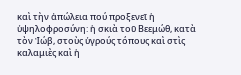καὶ τὴν ἀπώλεια πού προξενεῖ ἡ ὑψηλοφροσύνη: ἡ σκιὰ τοῦ Βεεμώθ, κατὰ τὸν Ἰώβ, στοὺς ὑγρούς τόπους καὶ στὶς καλαμιὲς καὶ ἡ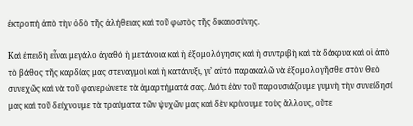ἐκτροπή ἀπὸ τὴν ὁδὸ τῆς ἀλήθειας καὶ τοῦ φωτὸς τῆς δικαιοσύνης.

Καὶ ἐπειδὴ εἶναι μεγάλο ἀγαθό ἡ μετάνοια καὶ ἡ ἐξομολόγησις καὶ ἡ συντριβὴ καὶ τὰ δάκρυα καὶ οἱ ἀπὸ τὸ βάθος τῆς καρδίας μας στεναγμοὶ καὶ ἡ κατάνυξι, γιʼ αὐτό παρακαλῶ νὰ ἐξομολογῆσθε στὸν Θεὸ συνεχῶς καὶ νὰ τοῦ φανερώνετε τὰ ἁμαρτήματά σας. Διότι ἐὰν τοῦ παρουσιάζουμε γυμνὴ τὴν συνείδησί μας καὶ τοῦ δείχνουμε τὰ τραύματα τῶν ψυχῶν μας καὶ δὲν κρίνουμε τοὺς ἄλλους, οὔτε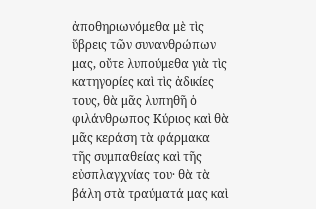ἀποθηριωνόμεθα μὲ τὶς ὕβρεις τῶν συνανθρώπων μας, οὔτε λυπούμεθα γιὰ τὶς κατηγορίες καὶ τὶς ἀδικίες τους, θὰ μᾶς λυπηθῆ ὁ φιλάνθρωπος Κύριος καὶ θὰ μᾶς κεράση τὰ φάρμακα τῆς συμπαθείας καὶ τῆς εὐσπλαγχνίας του· θὰ τὰ βάλη στὰ τραύματά μας καὶ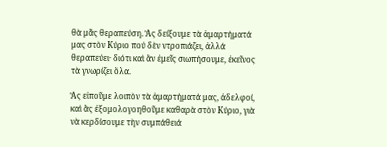θὰ μᾶς θεραπεύση. Ἂς δείξουμε τὰ ἁμαρτήματά μας στὸν Κύριο πού δὲν ντροπιάζει, ἀλλά θεραπεύει· διότι καὶ ἂν ἐμεῖς σιωπήσουμε, ἐκεῖνος τὰ γνωρίζει ὅλα.

Ἂς εἰποῦμε λοιπὸν τὰ ἁμαρτήματά μας, ἀδελφοί, καὶ ἂς ἐξομολογοηθοῦμε καθαρὰ στὸν Κύριο, γιὰ νὰ κερδίσουμε τὴν συμπάθειά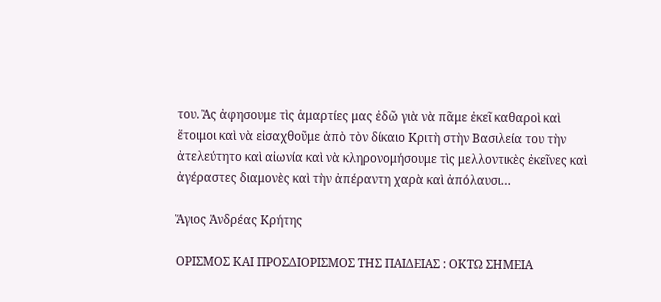του. Ἂς ἀφησουμε τὶς ἁμαρτίες μας ἐδῶ γιὰ νὰ πᾶμε ἐκεῖ καθαροὶ καὶ ἕτοιμοι καὶ νὰ εἰσαχθοῦμε ἀπὸ τὸν δίκαιο Κριτὴ στὴν Βασιλεία του τὴν ἀτελεύτητο καὶ αἰωνία καὶ νὰ κληρονομήσουμε τὶς μελλοντικὲς ἐκεῖνες καὶ ἀγέραστες διαμονὲς καὶ τὴν ἀπέραντη χαρὰ καὶ ἀπόλαυσι…

Ἅγιος Ἀνδρέας Κρήτης

ΟΡΙΣΜΟΣ ΚΑΙ ΠΡΟΣΔΙΟΡΙΣΜΟΣ ΤΗΣ ΠΑΙΔΕΙΑΣ : ΟΚΤΩ ΣΗΜΕΙΑ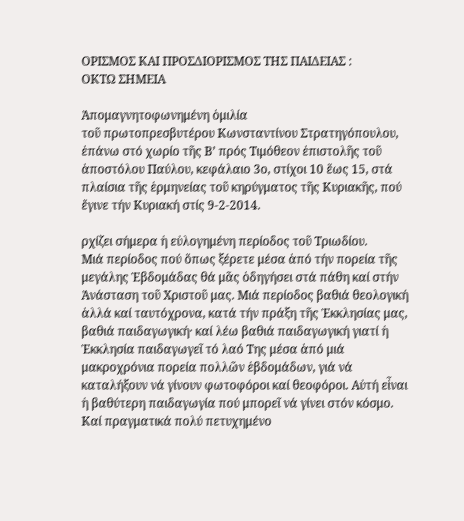ΟΡΙΣΜΟΣ ΚΑΙ ΠΡΟΣΔΙΟΡΙΣΜΟΣ ΤΗΣ ΠΑΙΔΕΙΑΣ :
ΟΚΤΩ ΣΗΜΕΙΑ

Ἀπομαγνητοφωνημένη ὁμιλία
τοῦ πρωτοπρεσβυτέρου Κωνσταντίνου Στρατηγόπουλου,
ἐπάνω στό χωρίο τῆς Β’ πρός Τιμόθεον ἐπιστολῆς τοῦ ἀποστόλου Παύλου, κεφάλαιο 3ο, στίχοι 10 ἕως 15, στά πλαίσια τῆς ἑρμηνείας τοῦ κηρύγματος τῆς Κυριακῆς, πού ἔγινε τήν Κυριακή στίς 9-2-2014.

ρχίζει σήμερα ἡ εὐλογημένη περίοδος τοῦ Τριωδίου.
Μιά περίοδος πού ὅπως ξέρετε μέσα ἀπό τήν πορεία τῆς μεγάλης Ἑβδομάδας θά μᾶς ὁδηγήσει στά πάθη καί στήν Ἀνάσταση τοῦ Χριστοῦ μας. Μιά περίοδος βαθιά θεολογική ἀλλά καί ταυτόχρονα, κατά τήν πράξη τῆς Ἐκκλησίας μας, βαθιά παιδαγωγική· καί λέω βαθιά παιδαγωγική γιατί ἡ Ἐκκλησία παιδαγωγεῖ τό λαό Της μέσα ἀπό μιά μακροχρόνια πορεία πολλῶν ἑβδομάδων, γιά νά καταλήξουν νά γίνουν φωτοφόροι καί θεοφόροι. Αὐτή εἶναι ἡ βαθύτερη παιδαγωγία πού μπορεῖ νά γίνει στόν κόσμο.
Καί πραγματικά πολύ πετυχημένο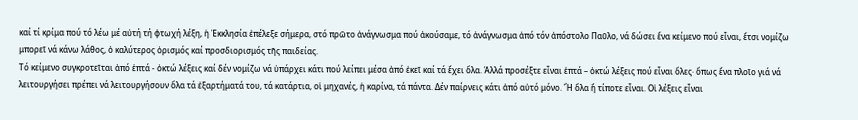καί τί κρίμα πού τό λέω μέ αὐτή τή φτωχή λέξη, ἡ Ἐκκλησία ἐπέλεξε σήμερα, στό πρῶτο ἀνάγνωσμα πού ἀκούσαμε, τό ἀνάγνωσμα ἀπό τόν ἀπόστολο Παῦλο, νά δώσει ἕνα κείμενο πού εἶναι, ἔτσι νομίζω μπορεῖ νά κάνω λάθος, ὁ καλύτερος ὁρισμός καί προσδιορισμός τῆς παιδείας.
Τό κείμενο συγκροτεῖται ἀπό ἑπτά - ὀκτώ λέξεις καί δέν νομίζω νά ὑπάρχει κάτι πού λείπει μέσα ἀπό ἐκεῖ καί τά ἔχει ὅλα. Ἀλλά προσέξτε εἶναι ἑπτά – ὀκτώ λέξεις πού εἶναι ὅλες· ὅπως ἕνα πλοῖο γιά νά λειτουργήσει πρέπει νά λειτουργήσουν ὅλα τά ἐξαρτήματά του, τά κατάρτια, οἱ μηχανές, ἡ καρίνα, τά πάντα. Δέν παίρνεις κάτι ἀπό αὐτό μόνο. Ἤ ὅλα ἤ τίποτε εἶναι. Οἱ λέξεις εἶναι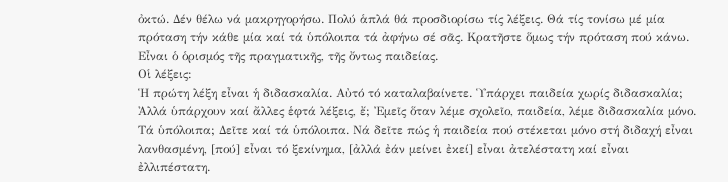ὀκτώ. Δέν θέλω νά μακρηγορήσω. Πολύ ἁπλά θά προσδιορίσω τίς λέξεις. Θά τίς τονίσω μέ μία πρόταση τήν κάθε μία καί τά ὑπόλοιπα τά ἀφήνω σέ σᾶς. Κρατῆστε ὅμως τήν πρόταση πού κάνω. Εἶναι ὁ ὁρισμός τῆς πραγματικῆς, τῆς ὄντως παιδείας.
Οἱ λέξεις:
Ἡ πρώτη λέξη εἶναι ἡ διδασκαλία. Αὐτό τό καταλαβαίνετε. Ὑπάρχει παιδεία χωρίς διδασκαλία; Ἀλλά ὑπάρχουν καί ἄλλες ἑφτά λέξεις, ἔ; Ἐμεῖς ὅταν λέμε σχολεῖο, παιδεία, λέμε διδασκαλία μόνο. Τά ὑπόλοιπα; Δεῖτε καί τά ὑπόλοιπα. Νά δεῖτε πώς ἡ παιδεία πού στέκεται μόνο στή διδαχή εἶναι λανθασμένη, [πού] εἶναι τό ξεκίνημα, [ἀλλά ἐάν μείνει ἐκεί] εἶναι ἀτελέστατη καί εἶναι ἐλλιπέστατη.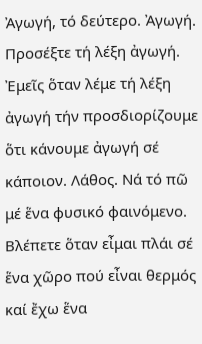Ἀγωγή, τό δεύτερο. Ἀγωγή. Προσέξτε τή λέξη ἀγωγή. Ἐμεῖς ὅταν λέμε τή λέξη ἀγωγή τήν προσδιορίζουμε ὅτι κάνουμε ἀγωγή σέ κάποιον. Λάθος. Νά τό πῶ μέ ἕνα φυσικό φαινόμενο. Βλέπετε ὅταν εἶμαι πλάι σέ ἕνα χῶρο πού εἶναι θερμός καί ἔχω ἕνα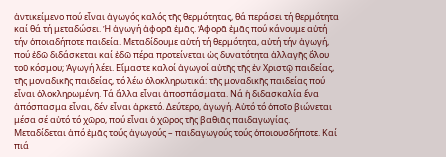ἀντικείμενο πού εἶναι ἀγωγός καλός τῆς θερμότητας, θά περάσει τή θερμότητα καί θά τή μεταδώσει. Ἡ ἀγωγή ἀφορᾶ ἐμᾶς. Ἀφορᾶ ἐμᾶς πού κάνουμε αὐτή τήν ὁποιαδήποτε παιδεία. Μεταδίδουμε αὐτή τή θερμότητα, αὐτή τήν ἀγωγή, πού ἐδῶ διδάσκεται καί ἐδῶ πέρα προτείνεται ὡς δυνατότητα ἀλλαγῆς ὅλου τοῦ κόσμου; Ἀγωγή λέει. Εἴμαστε καλοί ἀγωγοί αὐτῆς τῆς ἐν Χριστῷ παιδείας, τῆς μοναδικῆς παιδείας, τό λέω ὁλοκληρωτικά: τῆς μοναδικῆς παιδείας πού εἶναι ὁλοκληρωμένη. Τά ἄλλα εἶναι ἀποσπάσματα. Νά ἡ διδασκαλία ἕνα ἀπόσπασμα εἶναι, δέν εἶναι ἀρκετό. Δεύτερο, ἀγωγή. Αὐτό τό ὁποῖο βιώνεται μέσα σέ αὐτό τό χῶρο, πού εἶναι ὁ χῶρος τῆς βαθιᾶς παιδαγωγίας. Μεταδίδεται ἀπό ἐμᾶς τούς ἀγωγούς – παιδαγωγούς τούς ὁποιουσδήποτε. Καί πιά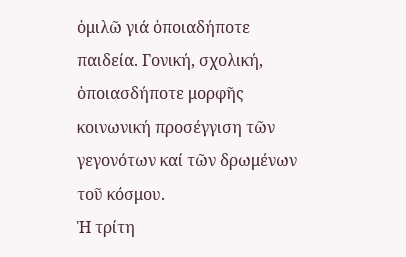ὁμιλῶ γιά ὁποιαδήποτε παιδεία. Γονική, σχολική, ὁποιασδήποτε μορφῆς κοινωνική προσέγγιση τῶν γεγονότων καί τῶν δρωμένων τοῦ κόσμου.
Ἡ τρίτη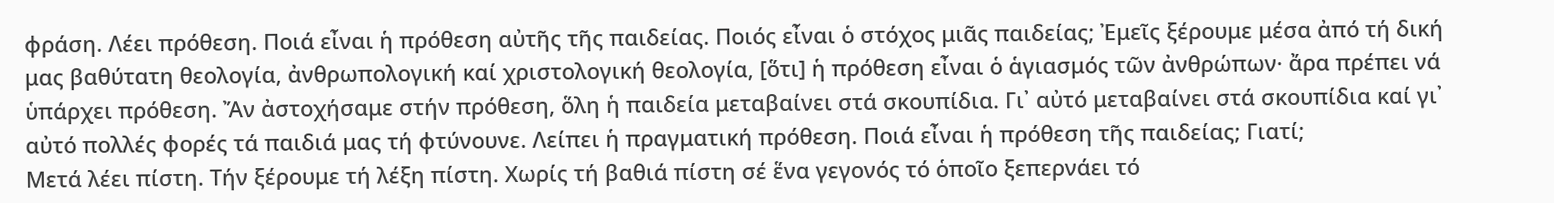φράση. Λέει πρόθεση. Ποιά εἶναι ἡ πρόθεση αὐτῆς τῆς παιδείας. Ποιός εἶναι ὁ στόχος μιᾶς παιδείας; Ἐμεῖς ξέρουμε μέσα ἀπό τή δική μας βαθύτατη θεολογία, ἀνθρωπολογική καί χριστολογική θεολογία, [ὅτι] ἡ πρόθεση εἶναι ὁ ἁγιασμός τῶν ἀνθρώπων· ἄρα πρέπει νά ὑπάρχει πρόθεση. Ἄν ἀστοχήσαμε στήν πρόθεση, ὅλη ἡ παιδεία μεταβαίνει στά σκουπίδια. Γι᾽ αὐτό μεταβαίνει στά σκουπίδια καί γι᾽ αὐτό πολλές φορές τά παιδιά μας τή φτύνουνε. Λείπει ἡ πραγματική πρόθεση. Ποιά εἶναι ἡ πρόθεση τῆς παιδείας; Γιατί;
Μετά λέει πίστη. Τήν ξέρουμε τή λέξη πίστη. Χωρίς τή βαθιά πίστη σέ ἕνα γεγονός τό ὁποῖο ξεπερνάει τό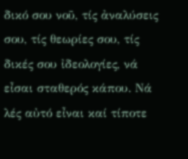δικό σου νοῦ, τίς ἀναλύσεις σου, τίς θεωρίες σου, τίς δικές σου ἰδεολογίες, νά εἶσαι σταθερός κάπου. Νά λές αὐτό εἶναι καί τίποτε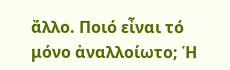ἄλλο. Ποιό εἶναι τό μόνο ἀναλλοίωτο; Ἡ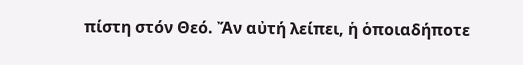πίστη στόν Θεό. Ἄν αὐτή λείπει, ἡ ὁποιαδήποτε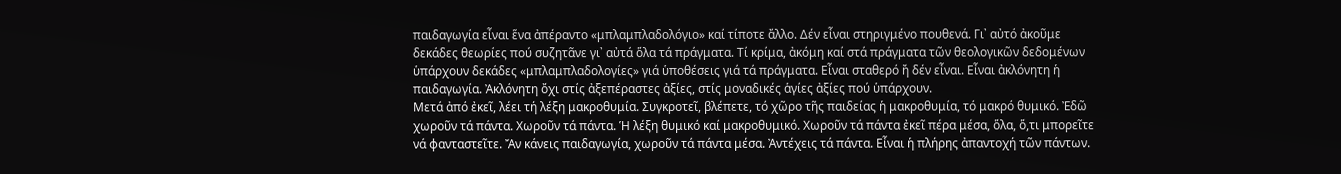παιδαγωγία εἶναι ἕνα ἀπέραντο «μπλαμπλαδολόγιο» καί τίποτε ἄλλο. Δέν εἶναι στηριγμένο πουθενά. Γι᾽ αὐτό ἀκοῦμε δεκάδες θεωρίες πού συζητᾶνε γι᾽ αὐτά ὅλα τά πράγματα. Τί κρίμα, ἀκόμη καί στά πράγματα τῶν θεολογικῶν δεδομένων ὑπάρχουν δεκάδες «μπλαμπλαδολογίες» γιά ὑποθέσεις γιά τά πράγματα. Εἶναι σταθερό ἤ δέν εἶναι. Εἶναι ἀκλόνητη ἡ παιδαγωγία. Ἀκλόνητη ὄχι στίς ἀξεπέραστες ἀξίες, στίς μοναδικές ἁγίες ἀξίες πού ὑπάρχουν.
Μετά ἀπό ἐκεῖ, λέει τή λέξη μακροθυμία. Συγκροτεῖ, βλέπετε, τό χῶρο τῆς παιδείας ἡ μακροθυμία, τό μακρό θυμικό. Ἐδῶ χωροῦν τά πάντα. Χωροῦν τά πάντα. Ἡ λέξη θυμικό καί μακροθυμικό. Χωροῦν τά πάντα ἐκεῖ πέρα μέσα, ὅλα, ὅ,τι μπορεῖτε νά φανταστεῖτε. Ἄν κάνεις παιδαγωγία, χωροῦν τά πάντα μέσα. Ἀντέχεις τά πάντα. Εἶναι ἡ πλήρης ἀπαντοχή τῶν πάντων.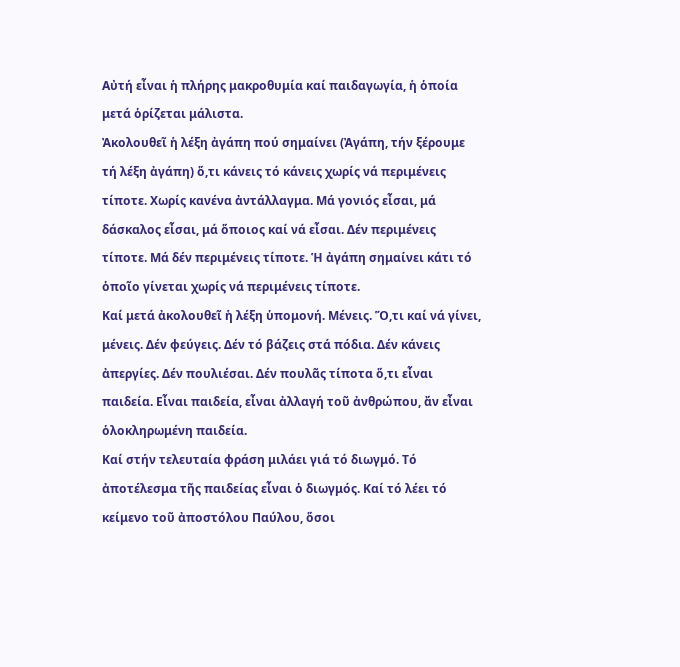Αὐτή εἶναι ἡ πλήρης μακροθυμία καί παιδαγωγία, ἡ ὁποία μετά ὁρίζεται μάλιστα.
Ἀκολουθεῖ ἡ λέξη ἀγάπη πού σημαίνει (Ἀγάπη, τήν ξέρουμε τή λέξη ἀγάπη) ὅ,τι κάνεις τό κάνεις χωρίς νά περιμένεις τίποτε. Χωρίς κανένα ἀντάλλαγμα. Μά γονιός εἶσαι, μά δάσκαλος εἶσαι, μά ὅποιος καί νά εἶσαι. Δέν περιμένεις τίποτε. Μά δέν περιμένεις τίποτε. Ἡ ἀγάπη σημαίνει κάτι τό ὁποῖο γίνεται χωρίς νά περιμένεις τίποτε.
Καί μετά ἀκολουθεῖ ἡ λέξη ὑπομονή. Μένεις. Ὅ,τι καί νά γίνει, μένεις. Δέν φεύγεις. Δέν τό βάζεις στά πόδια. Δέν κάνεις ἀπεργίες. Δέν πουλιέσαι. Δέν πουλᾶς τίποτα ὅ,τι εἶναι παιδεία. Εἶναι παιδεία, εἶναι ἀλλαγή τοῦ ἀνθρώπου, ἄν εἶναι ὁλοκληρωμένη παιδεία.
Καί στήν τελευταία φράση μιλάει γιά τό διωγμό. Τό ἀποτέλεσμα τῆς παιδείας εἶναι ὁ διωγμός. Καί τό λέει τό κείμενο τοῦ ἀποστόλου Παύλου, ὅσοι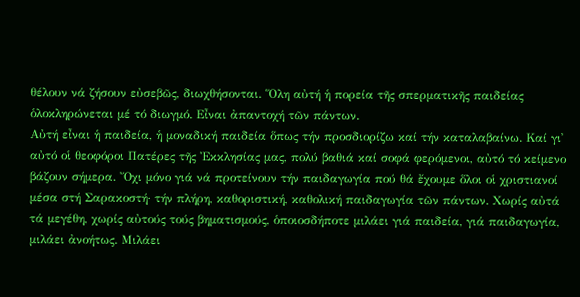θέλουν νά ζήσουν εὐσεβῶς, διωχθήσονται. Ὅλη αὐτή ἡ πορεία τῆς σπερματικῆς παιδείας ὁλοκληρώνεται μέ τό διωγμό. Εἶναι ἀπαντοχή τῶν πάντων.
Αὐτή εἶναι ἡ παιδεία, ἡ μοναδική παιδεία ὅπως τήν προσδιορίζω καί τήν καταλαβαίνω. Καί γι᾽ αὐτό οἱ θεοφόροι Πατέρες τῆς Ἐκκλησίας μας, πολύ βαθιά καί σοφά φερόμενοι, αὐτό τό κείμενο βάζουν σήμερα. Ὄχι μόνο γιά νά προτείνουν τήν παιδαγωγία πού θά ἔχουμε ὅλοι οἱ χριστιανοί μέσα στή Σαρακοστή· τήν πλήρη, καθοριστική, καθολική παιδαγωγία τῶν πάντων. Χωρίς αὐτά τά μεγέθη, χωρίς αὐτούς τούς βηματισμούς, ὁποιοσδήποτε μιλάει γιά παιδεία, γιά παιδαγωγία, μιλάει ἀνοήτως. Μιλάει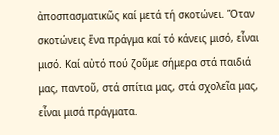ἀποσπασματικῶς καί μετά τή σκοτώνει. Ὅταν σκοτώνεις ἕνα πράγμα καί τό κάνεις μισό, εἶναι μισό. Καί αὐτό πού ζοῦμε σήμερα στά παιδιά μας, παντοῦ, στά σπίτια μας, στά σχολεῖα μας, εἶναι μισά πράγματα.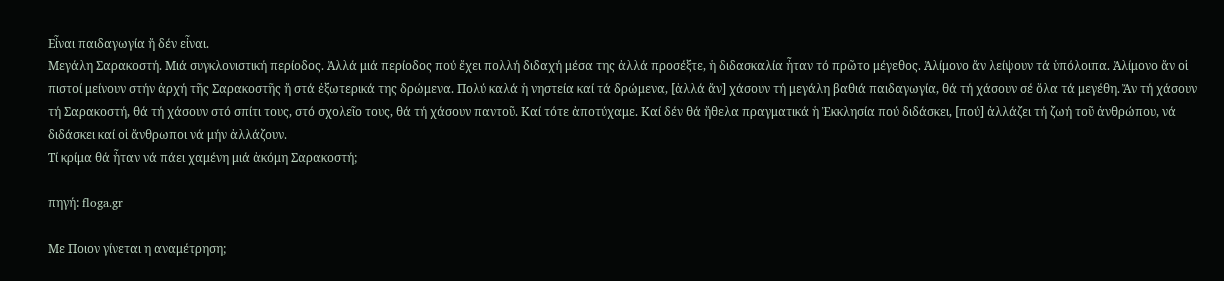Εἶναι παιδαγωγία ἤ δέν εἶναι.
Μεγάλη Σαρακοστή. Μιά συγκλονιστική περίοδος. Ἀλλά μιά περίοδος πού ἔχει πολλή διδαχή μέσα της ἀλλά προσέξτε, ἡ διδασκαλία ἦταν τό πρῶτο μέγεθος. Ἀλίμονο ἄν λείψουν τά ὑπόλοιπα. Ἀλίμονο ἄν οἱ πιστοί μείνουν στήν ἀρχή τῆς Σαρακοστῆς ἤ στά ἐξωτερικά της δρώμενα. Πολύ καλά ἡ νηστεία καί τά δρώμενα, [ἀλλά ἄν] χάσουν τή μεγάλη βαθιά παιδαγωγία, θά τή χάσουν σέ ὅλα τά μεγέθη. Ἄν τή χάσουν τή Σαρακοστή, θά τή χάσουν στό σπίτι τους, στό σχολεῖο τους, θά τή χάσουν παντοῦ. Καί τότε ἀποτύχαμε. Καί δέν θά ἤθελα πραγματικά ἡ Ἐκκλησία πού διδάσκει, [πού] ἀλλάζει τή ζωή τοῦ ἀνθρώπου, νά διδάσκει καί οἱ ἄνθρωποι νά μήν ἀλλάζουν.
Τί κρίμα θά ἦταν νά πάει χαμένη μιά ἀκόμη Σαρακοστή;

πηγή: floga.gr

Με Ποιον γίνεται η αναμέτρηση;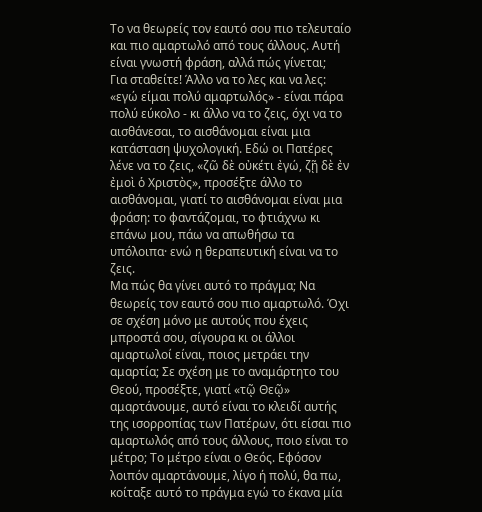Το να θεωρείς τον εαυτό σου πιο τελευταίο και πιο αμαρτωλό από τους άλλους. Αυτή είναι γνωστή φράση, αλλά πώς γίνεται;
Για σταθείτε! Άλλο να το λες και να λες: «εγώ είμαι πολύ αμαρτωλός» - είναι πάρα πολύ εύκολο - κι άλλο να το ζεις, όχι να το αισθάνεσαι, το αισθάνομαι είναι μια κατάσταση ψυχολογική. Εδώ οι Πατέρες λένε να το ζεις, «ζῶ δὲ οὐκέτι ἐγώ, ζῇ δὲ ἐν ἐμοὶ ὁ Χριστὸς», προσέξτε άλλο το αισθάνομαι, γιατί το αισθάνομαι είναι μια φράση: το φαντάζομαι, το φτιάχνω κι επάνω μου, πάω να απωθήσω τα υπόλοιπα· ενώ η θεραπευτική είναι να το ζεις.
Μα πώς θα γίνει αυτό το πράγμα; Να θεωρείς τον εαυτό σου πιο αμαρτωλό. Όχι σε σχέση μόνο με αυτούς που έχεις μπροστά σου, σίγουρα κι οι άλλοι αμαρτωλοί είναι, ποιος μετράει την αμαρτία; Σε σχέση με το αναμάρτητο του Θεού, προσέξτε, γιατί «τῷ Θεῷ» αμαρτάνουμε, αυτό είναι το κλειδί αυτής της ισορροπίας των Πατέρων, ότι είσαι πιο αμαρτωλός από τους άλλους, ποιο είναι το μέτρο; Το μέτρο είναι ο Θεός. Εφόσον λοιπόν αμαρτάνουμε, λίγο ή πολύ, θα πω, κοίταξε αυτό το πράγμα εγώ το έκανα μία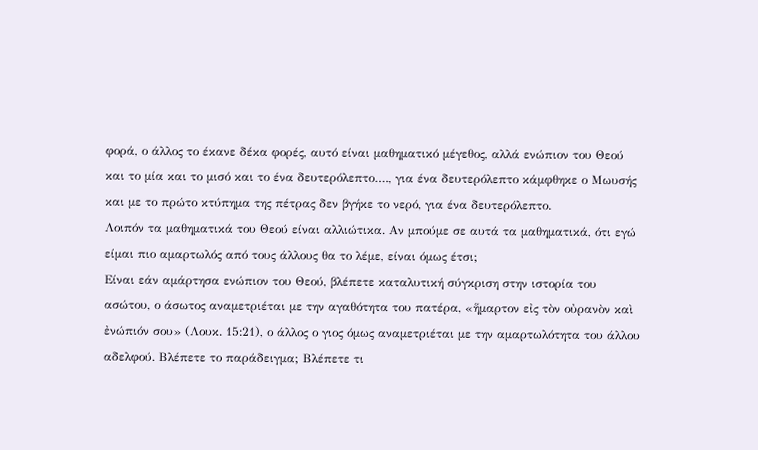φορά, ο άλλος το έκανε δέκα φορές, αυτό είναι μαθηματικό μέγεθος, αλλά ενώπιον του Θεού και το μία και το μισό και το ένα δευτερόλεπτο…., για ένα δευτερόλεπτο κάμφθηκε ο Μωυσής και με το πρώτο κτύπημα της πέτρας δεν βγήκε το νερό, για ένα δευτερόλεπτο.
Λοιπόν τα μαθηματικά του Θεού είναι αλλιώτικα. Αν μπούμε σε αυτά τα μαθηματικά, ότι εγώ είμαι πιο αμαρτωλός από τους άλλους θα το λέμε, είναι όμως έτσι;
Είναι εάν αμάρτησα ενώπιον του Θεού, βλέπετε καταλυτική σύγκριση στην ιστορία του ασώτου, ο άσωτος αναμετριέται με την αγαθότητα του πατέρα, «ἥμαρτον εἰς τὸν οὐρανὸν καὶ ἐνώπιόν σου» (Λουκ. 15:21), ο άλλος ο γιος όμως αναμετριέται με την αμαρτωλότητα του άλλου αδελφού. Βλέπετε το παράδειγμα; Βλέπετε τι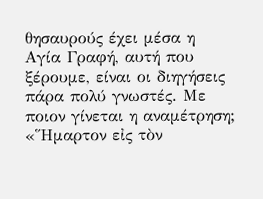θησαυρούς έχει μέσα η Αγία Γραφή, αυτή που ξέρουμε, είναι οι διηγήσεις πάρα πολύ γνωστές. Με ποιον γίνεται η αναμέτρηση; «Ἥμαρτον εἰς τὸν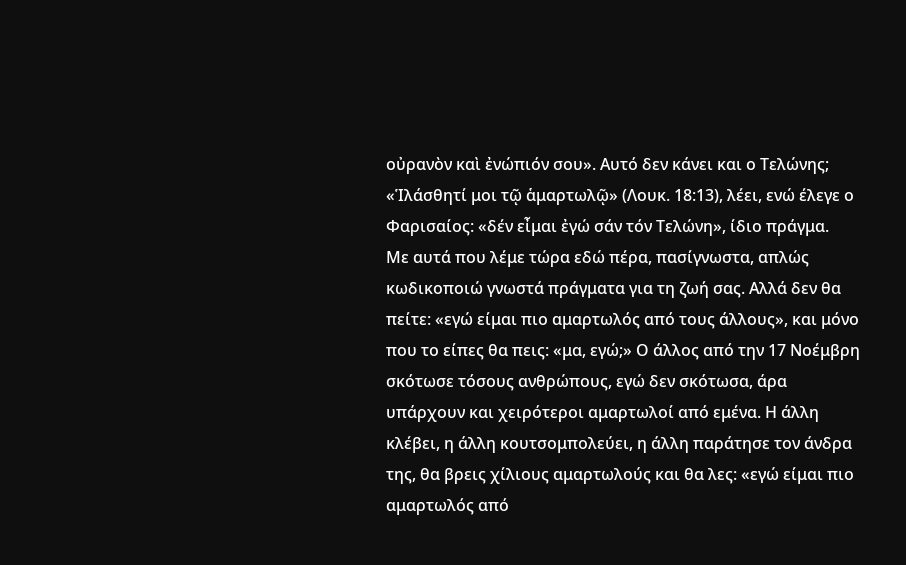οὐρανὸν καὶ ἐνώπιόν σου». Αυτό δεν κάνει και ο Τελώνης; «Ἱλάσθητί μοι τῷ ἁμαρτωλῷ» (Λουκ. 18:13), λέει, ενώ έλεγε ο Φαρισαίος: «δέν εἶμαι ἐγώ σάν τόν Τελώνη», ίδιο πράγμα.
Με αυτά που λέμε τώρα εδώ πέρα, πασίγνωστα, απλώς κωδικοποιώ γνωστά πράγματα για τη ζωή σας. Αλλά δεν θα πείτε: «εγώ είμαι πιο αμαρτωλός από τους άλλους», και μόνο που το είπες θα πεις: «μα, εγώ;» Ο άλλος από την 17 Νοέμβρη σκότωσε τόσους ανθρώπους, εγώ δεν σκότωσα, άρα υπάρχουν και χειρότεροι αμαρτωλοί από εμένα. Η άλλη κλέβει, η άλλη κουτσομπολεύει, η άλλη παράτησε τον άνδρα της, θα βρεις χίλιους αμαρτωλούς και θα λες: «εγώ είμαι πιο αμαρτωλός από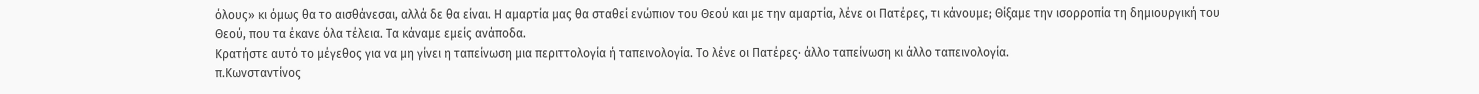όλους» κι όμως θα το αισθάνεσαι, αλλά δε θα είναι. Η αμαρτία μας θα σταθεί ενώπιον του Θεού και με την αμαρτία, λένε οι Πατέρες, τι κάνουμε; Θίξαμε την ισορροπία τη δημιουργική του Θεού, που τα έκανε όλα τέλεια. Τα κάναμε εμείς ανάποδα.
Κρατήστε αυτό το μέγεθος για να μη γίνει η ταπείνωση μια περιττολογία ή ταπεινολογία. Το λένε οι Πατέρες· άλλο ταπείνωση κι άλλο ταπεινολογία.
π.Κωνσταντίνος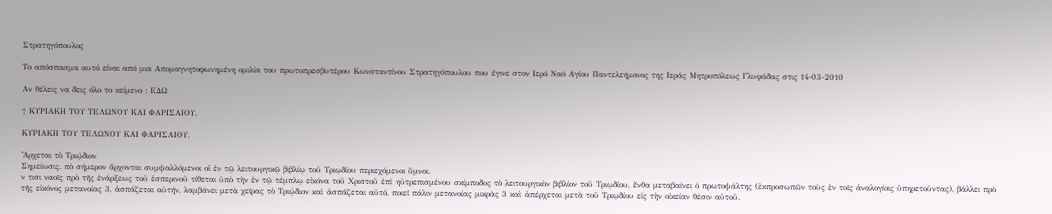Στρατηγόπουλος

Το απόσπασμα αυτό είναι από μια Απομαγνητοφωνημένη ομιλία του πρωτοπρεσβυτέρου Κωνσταντίνου Στρατηγόπουλου που έγινε στον Ιερό Ναό Αγίου Παντελεήμονος της Ιεράς Μητροπόλεως Γλυφάδας στις 14-03-2010

Αν θέλεις να δεις όλο το κείμενο : ΕΔΩ

† ΚΥΡΙΑΚΗ ΤΟΥ ΤΕΛΩΝΟΥ ΚΑΙ ΦΑΡΙΣΑΙΟΥ.

ΚΥΡΙΑΚΗ ΤΟΥ ΤΕΛΩΝΟΥ ΚΑΙ ΦΑΡΙΣΑΙΟΥ.

Ἄρχεται τὸ Τριῴδιον
Σημείωσις. πὸ σήμερον ἄρχονται συμψαλλόμενοι οἱ ἐν τῷ λειτουργικῷ βιβλίῳ τοῦ Τριῳδίου περιεχόμενοι ὕμνοι.
ν τισι ναοῖς πρὸ τῆς ἐνάρξεως τοῦ ἑσπερινοῦ τίθεται ὑπὸ τὴν ἐν τῷ τέμπλῳ εἰκόνα τοῦ Χριστοῦ ἐπὶ ηὐτρεπισμένου σκίμποδος τὸ λειτουργικὸν βιβλίον τοῦ Τριῳδίου, ἔνθα μεταβαίνει ὁ πρωτοψάλτης (ἐκπροσωπῶν τοὺς ἐν τοῖς ἀναλογίοις ὑπηρετοῦντας), βάλλει πρὸ τῆς εἰκόνος μετανοίας 3, ἀσπάζεται αὐτήν, λαμβάνει μετὰ χεῖρας τὸ Τριῴδιον καὶ ἀσπάζεται αὐτό, ποιεῖ πάλιν μετανοίας μικρὰς 3 καὶ ἀπέρχεται μετὰ τοῦ Τριῳδίου εἰς τὴν οἰκείαν θέσιν αὐτοῦ.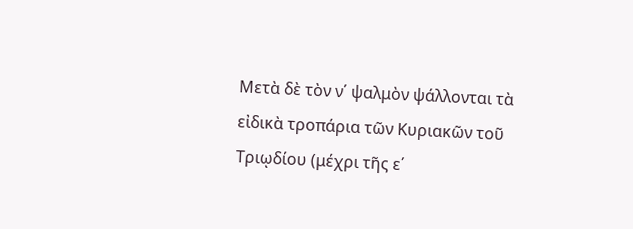Mετὰ δὲ τὸν ν΄ ψαλμὸν ψάλλονται τὰ εἰδικὰ τροπάρια τῶν Κυριακῶν τοῦ Τριῳδίου (μέχρι τῆς ε΄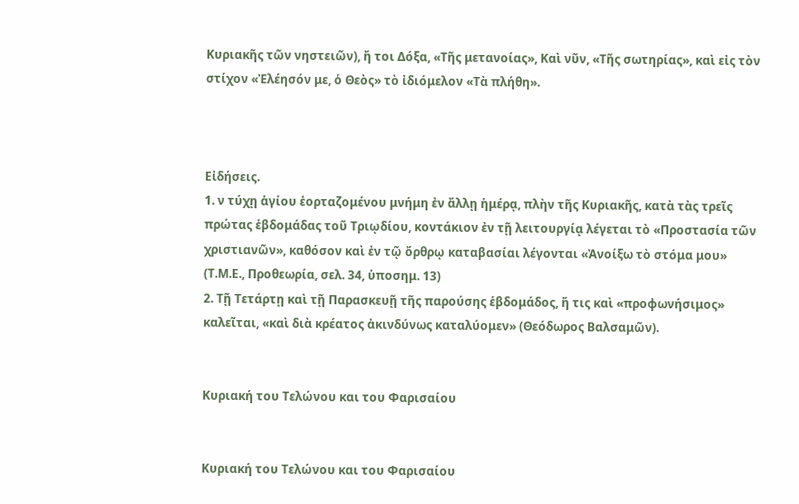Κυριακῆς τῶν νηστειῶν), ἤ τοι Δόξα, «Τῆς μετανοίας», Καὶ νῦν, «Τῆς σωτηρίας», καὶ εἰς τὸν στίχον «Ἐλέησόν με, ὁ Θεὸς» τὸ ἰδιόμελον «Τὰ πλήθη».



Εἰδήσεις.
1. ν τύχῃ ἁγίου ἑορταζομένου μνήμη ἐν ἄλλῃ ἡμέρᾳ, πλὴν τῆς Κυριακῆς, κατὰ τὰς τρεῖς πρώτας ἑβδομάδας τοῦ Τριῳδίου, κοντάκιον ἐν τῇ λειτουργίᾳ λέγεται τὸ «Προστασία τῶν χριστιανῶν», καθόσον καὶ ἐν τῷ ὄρθρῳ καταβασίαι λέγονται «Ἀνοίξω τὸ στόμα μου» (Τ.Μ.Ε., Προθεωρία, σελ. 34, ὑποσημ. 13)
2. Τῇ Τετάρτῃ καὶ τῇ Παρασκευῇ τῆς παρούσης ἑβδομάδος, ἥ τις καὶ «προφωνήσιμος» καλεῖται, «καὶ διὰ κρέατος ἀκινδύνως καταλύομεν» (Θεόδωρος Βαλσαμῶν).


Κυριακή του Τελώνου και του Φαρισαίου


Κυριακή του Τελώνου και του Φαρισαίου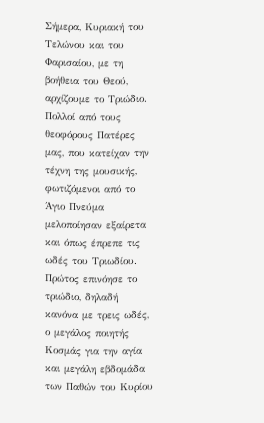Σήμερα, Κυριακή του Τελώνου και του Φαρισαίου, με τη βοήθεια του Θεού, αρχίζουμε το Τριώδιο. Πολλοί από τους θεοφόρους Πατέρες μας, που κατείχαν την τέχνη της μουσικής, φωτιζόμενοι από το Άγιο Πνεύμα μελοποίησαν εξαίρετα και όπως έπρεπε τις ωδές του Τριωδίου.
Πρώτος επινόησε το τριώδιο, δηλαδή κανόνα με τρεις ωδές, ο μεγάλος ποιητής Κοσμάς για την αγία και μεγάλη εβδομάδα των Παθών του Κυρίου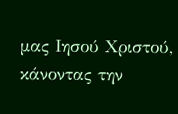μας Ιησού Χριστού, κάνοντας την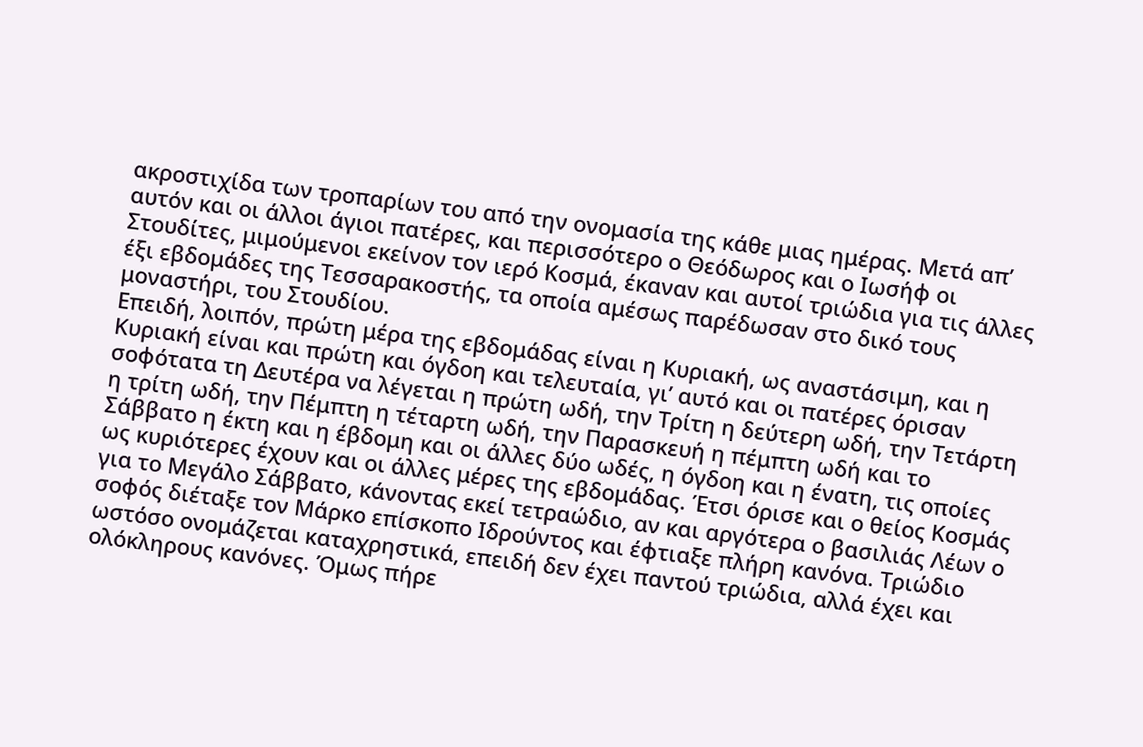ακροστιχίδα των τροπαρίων του από την ονομασία της κάθε μιας ημέρας. Μετά απ’ αυτόν και οι άλλοι άγιοι πατέρες, και περισσότερο ο Θεόδωρος και ο Ιωσήφ οι Στουδίτες, μιμούμενοι εκείνον τον ιερό Κοσμά, έκαναν και αυτοί τριώδια για τις άλλες έξι εβδομάδες της Τεσσαρακοστής, τα οποία αμέσως παρέδωσαν στο δικό τους μοναστήρι, του Στουδίου.
Επειδή, λοιπόν, πρώτη μέρα της εβδομάδας είναι η Κυριακή, ως αναστάσιμη, και η Κυριακή είναι και πρώτη και όγδοη και τελευταία, γι’ αυτό και οι πατέρες όρισαν σοφότατα τη Δευτέρα να λέγεται η πρώτη ωδή, την Τρίτη η δεύτερη ωδή, την Τετάρτη η τρίτη ωδή, την Πέμπτη η τέταρτη ωδή, την Παρασκευή η πέμπτη ωδή και το Σάββατο η έκτη και η έβδομη και οι άλλες δύο ωδές, η όγδοη και η ένατη, τις οποίες ως κυριότερες έχουν και οι άλλες μέρες της εβδομάδας. Έτσι όρισε και ο θείος Κοσμάς για το Μεγάλο Σάββατο, κάνοντας εκεί τετραώδιο, αν και αργότερα ο βασιλιάς Λέων ο σοφός διέταξε τον Μάρκο επίσκοπο Ιδρούντος και έφτιαξε πλήρη κανόνα. Τριώδιο ωστόσο ονομάζεται καταχρηστικά, επειδή δεν έχει παντού τριώδια, αλλά έχει και ολόκληρους κανόνες. Όμως πήρε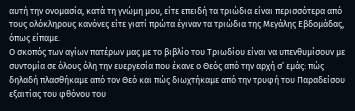αυτή την ονομασία, κατά τη γνώμη μου, είτε επειδή τα τριώδια είναι περισσότερα από τους ολόκληρους κανόνες είτε γιατί πρώτα έγιναν τα τριώδια της Μεγάλης Εβδομάδας, όπως είπαμε.
Ο σκοπός των αγίων πατέρων μας με το βιβλίο του Τριωδίου είναι να υπενθυμίσουν με συντομία σε όλους όλη την ευεργεσία που έκανε ο Θεός από την αρχή σ’ εμάς: πώς δηλαδή πλασθήκαμε από τον Θεό και πώς διωχτήκαμε από την τρυφή του Παραδείσου εξαιτίας του φθόνου του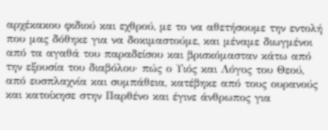αρχέκακου φιδιού και εχθρού, με το να αθετήσουμε την εντολή που μας δόθηκε για να δοκιμαστούμε, και μέναμε διωγμένοι από τα αγαθά του παραδείσου και βρισκόμασταν κάτω από την εξουσία του διαβόλου· πώς ο Υιός και Λόγος του Θεού, από ευσπλαχνία και συμπάθεια, κατέβηκε από τους ουρανούς και κατοίκησε στην Παρθένο και έγινε άνθρωπος για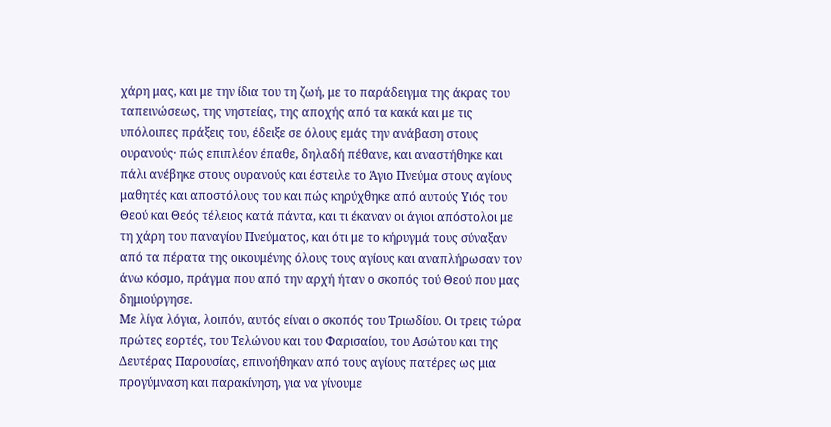χάρη μας, και με την ίδια του τη ζωή, με το παράδειγμα της άκρας του ταπεινώσεως, της νηστείας, της αποχής από τα κακά και με τις υπόλοιπες πράξεις του, έδειξε σε όλους εμάς την ανάβαση στους ουρανούς· πώς επιπλέον έπαθε, δηλαδή πέθανε, και αναστήθηκε και πάλι ανέβηκε στους ουρανούς και έστειλε το Άγιο Πνεύμα στους αγίους μαθητές και αποστόλους του και πώς κηρύχθηκε από αυτούς Υιός του Θεού και Θεός τέλειος κατά πάντα, και τι έκαναν οι άγιοι απόστολοι με τη χάρη του παναγίου Πνεύματος, και ότι με το κήρυγμά τους σύναξαν από τα πέρατα της οικουμένης όλους τους αγίους και αναπλήρωσαν τον άνω κόσμο, πράγμα που από την αρχή ήταν ο σκοπός τού Θεού που μας δημιούργησε.
Με λίγα λόγια, λοιπόν, αυτός είναι ο σκοπός του Τριωδίου. Οι τρεις τώρα πρώτες εορτές, του Τελώνου και του Φαρισαίου, του Ασώτου και της Δευτέρας Παρουσίας, επινοήθηκαν από τους αγίους πατέρες ως μια προγύμναση και παρακίνηση, για να γίνουμε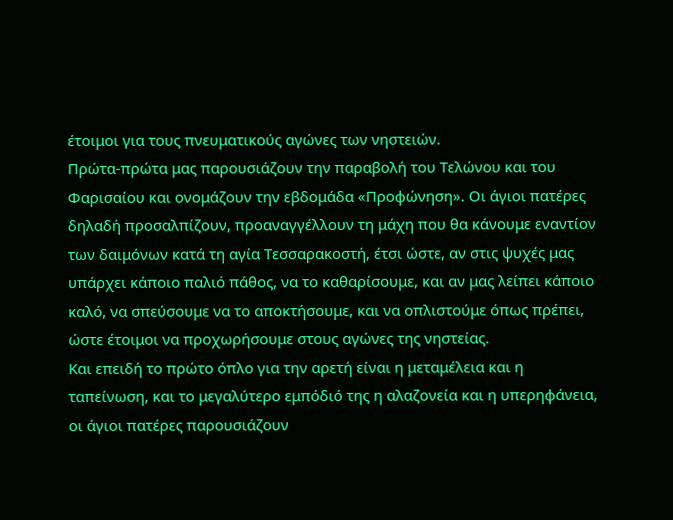έτοιμοι για τους πνευματικούς αγώνες των νηστειών.
Πρώτα-πρώτα μας παρουσιάζουν την παραβολή του Τελώνου και του Φαρισαίου και ονομάζουν την εβδομάδα «Προφώνηση». Οι άγιοι πατέρες δηλαδή προσαλπίζουν, προαναγγέλλουν τη μάχη που θα κάνουμε εναντίον των δαιμόνων κατά τη αγία Τεσσαρακοστή, έτσι ώστε, αν στις ψυχές μας υπάρχει κάποιο παλιό πάθος, να το καθαρίσουμε, και αν μας λείπει κάποιο καλό, να σπεύσουμε να το αποκτήσουμε, και να οπλιστούμε όπως πρέπει, ώστε έτοιμοι να προχωρήσουμε στους αγώνες της νηστείας.
Και επειδή το πρώτο όπλο για την αρετή είναι η μεταμέλεια και η ταπείνωση, και το μεγαλύτερο εμπόδιό της η αλαζονεία και η υπερηφάνεια, οι άγιοι πατέρες παρουσιάζουν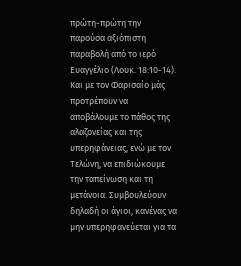πρώτη-πρώτη την παρούσα αξιόπιστη παραβολή από το ιερό Ευαγγέλιο (Λουκ. 18:10-14). Και με τον Φαρισαίο μάς προτρέπουν να αποβάλουμε το πάθος της αλαζονείας και της υπερηφάνειας, ενώ με τον Τελώνη, να επιδιώκουμε την ταπείνωση και τη μετάνοια. Συμβουλεύουν δηλαδή οι άγιοι, κανένας να μην υπερηφανεύεται για τα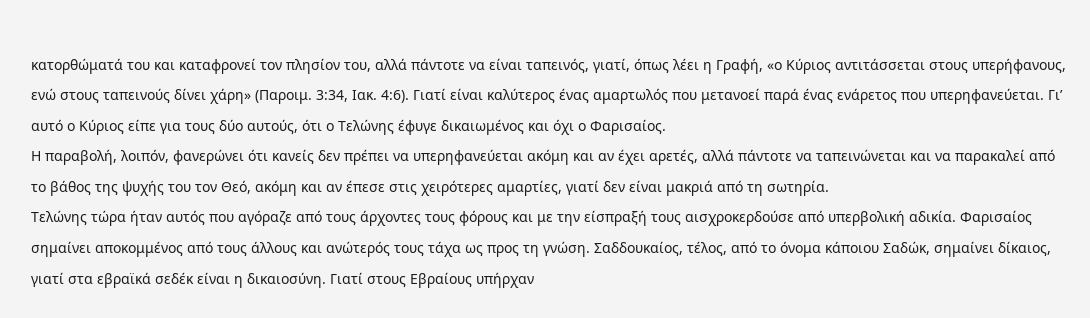κατορθώματά του και καταφρονεί τον πλησίον του, αλλά πάντοτε να είναι ταπεινός, γιατί, όπως λέει η Γραφή, «ο Κύριος αντιτάσσεται στους υπερήφανους, ενώ στους ταπεινούς δίνει χάρη» (Παροιμ. 3:34, Ιακ. 4:6). Γιατί είναι καλύτερος ένας αμαρτωλός που μετανοεί παρά ένας ενάρετος που υπερηφανεύεται. Γι’ αυτό ο Κύριος είπε για τους δύο αυτούς, ότι ο Τελώνης έφυγε δικαιωμένος και όχι ο Φαρισαίος.
Η παραβολή, λοιπόν, φανερώνει ότι κανείς δεν πρέπει να υπερηφανεύεται ακόμη και αν έχει αρετές, αλλά πάντοτε να ταπεινώνεται και να παρακαλεί από το βάθος της ψυχής του τον Θεό, ακόμη και αν έπεσε στις χειρότερες αμαρτίες, γιατί δεν είναι μακριά από τη σωτηρία.
Τελώνης τώρα ήταν αυτός που αγόραζε από τους άρχοντες τους φόρους και με την είσπραξή τους αισχροκερδούσε από υπερβολική αδικία. Φαρισαίος σημαίνει αποκομμένος από τους άλλους και ανώτερός τους τάχα ως προς τη γνώση. Σαδδουκαίος, τέλος, από το όνομα κάποιου Σαδώκ, σημαίνει δίκαιος, γιατί στα εβραϊκά σεδέκ είναι η δικαιοσύνη. Γιατί στους Εβραίους υπήρχαν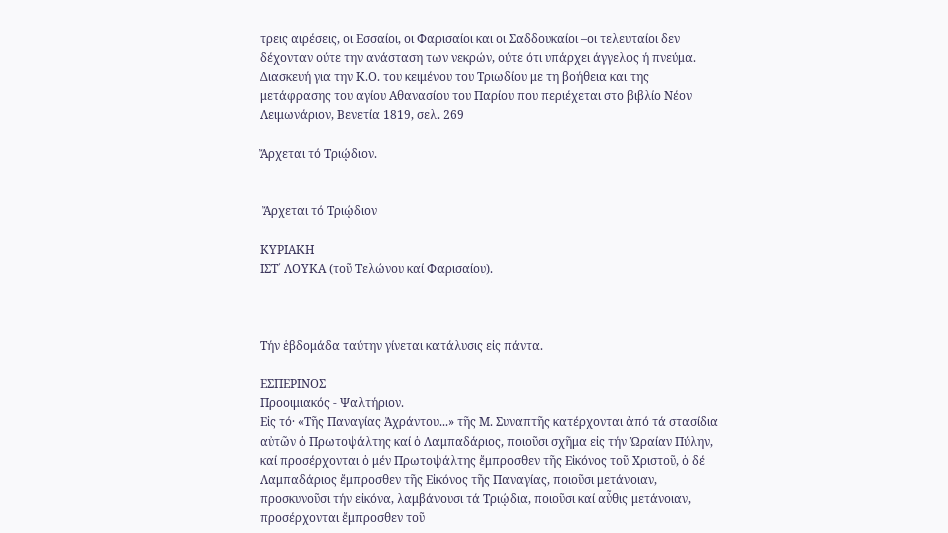τρεις αιρέσεις, οι Εσσαίοι, οι Φαρισαίοι και οι Σαδδουκαίοι –οι τελευταίοι δεν δέχονταν ούτε την ανάσταση των νεκρών, ούτε ότι υπάρχει άγγελος ή πνεύμα.
Διασκευή για την Κ.Ο. του κειμένου του Τριωδίου με τη βοήθεια και της μετάφρασης του αγίου Αθανασίου του Παρίου που περιέχεται στο βιβλίο Νέον Λειμωνάριον, Βενετία 1819, σελ. 269

Ἄρχεται τό Τριῴδιον.


 Ἄρχεται τό Τριῴδιον

ΚΥΡΙΑΚΗ
ΙΣΤ΄ ΛΟΥΚΑ (τοῦ Τελώνου καί Φαρισαίου).



Τήν ἑβδομάδα ταύτην γίνεται κατάλυσις εἰς πάντα.

ΕΣΠΕΡΙΝΟΣ
Προοιμιακός - Ψαλτήριον.
Εἰς τό· «Τῆς Παναγίας Ἀχράντου...» τῆς Μ. Συναπτῆς κατέρχονται ἀπό τά στασίδια αὐτῶν ὁ Πρωτοψάλτης καί ὁ Λαμπαδάριος, ποιοῦσι σχῆμα εἰς τήν Ὡραίαν Πύλην, καί προσέρχονται ὁ μέν Πρωτοψάλτης ἔμπροσθεν τῆς Εἰκόνος τοῦ Χριστοῦ, ὁ δέ Λαμπαδάριος ἔμπροσθεν τῆς Εἰκόνος τῆς Παναγίας, ποιοῦσι μετάνοιαν, προσκυνοῦσι τήν εἰκόνα, λαμβάνουσι τά Τριῴδια, ποιοῦσι καί αὖθις μετάνοιαν, προσέρχονται ἔμπροσθεν τοῦ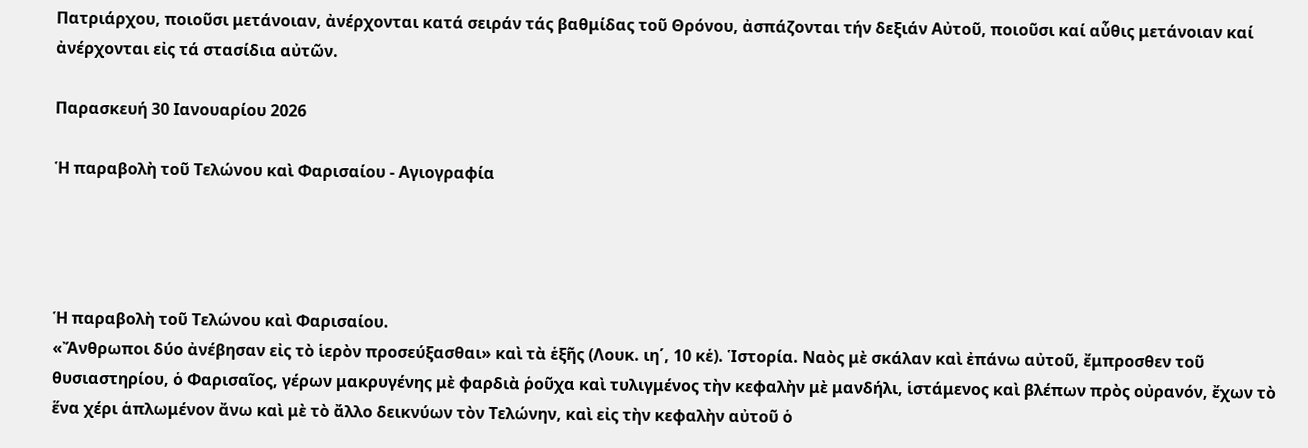Πατριάρχου, ποιοῦσι μετάνοιαν, ἀνέρχονται κατά σειράν τάς βαθμίδας τοῦ Θρόνου, ἀσπάζονται τήν δεξιάν Αὐτοῦ, ποιοῦσι καί αὖθις μετάνοιαν καί ἀνέρχονται εἰς τά στασίδια αὐτῶν.

Παρασκευή 30 Ιανουαρίου 2026

Ἡ παραβολὴ τοῦ Τελώνου καὶ Φαρισαίου - Αγιογραφία




Ἡ παραβολὴ τοῦ Τελώνου καὶ Φαρισαίου.
«Ἄνθρωποι δύο ἀνέβησαν εἰς τὸ ἱερὸν προσεύξασθαι» καὶ τὰ ἑξῆς (Λουκ. ιη΄, 10 κἑ). Ἱστορία. Ναὸς μὲ σκάλαν καὶ ἐπάνω αὐτοῦ, ἔμπροσθεν τοῦ θυσιαστηρίου, ὁ Φαρισαῖος, γέρων μακρυγένης μὲ φαρδιὰ ῥοῦχα καὶ τυλιγμένος τὴν κεφαλὴν μὲ μανδήλι, ἱστάμενος καὶ βλέπων πρὸς οὐρανόν, ἔχων τὸ ἕνα χέρι ἁπλωμένον ἄνω καὶ μὲ τὸ ἄλλο δεικνύων τὸν Τελώνην, καὶ εἰς τὴν κεφαλὴν αὐτοῦ ὁ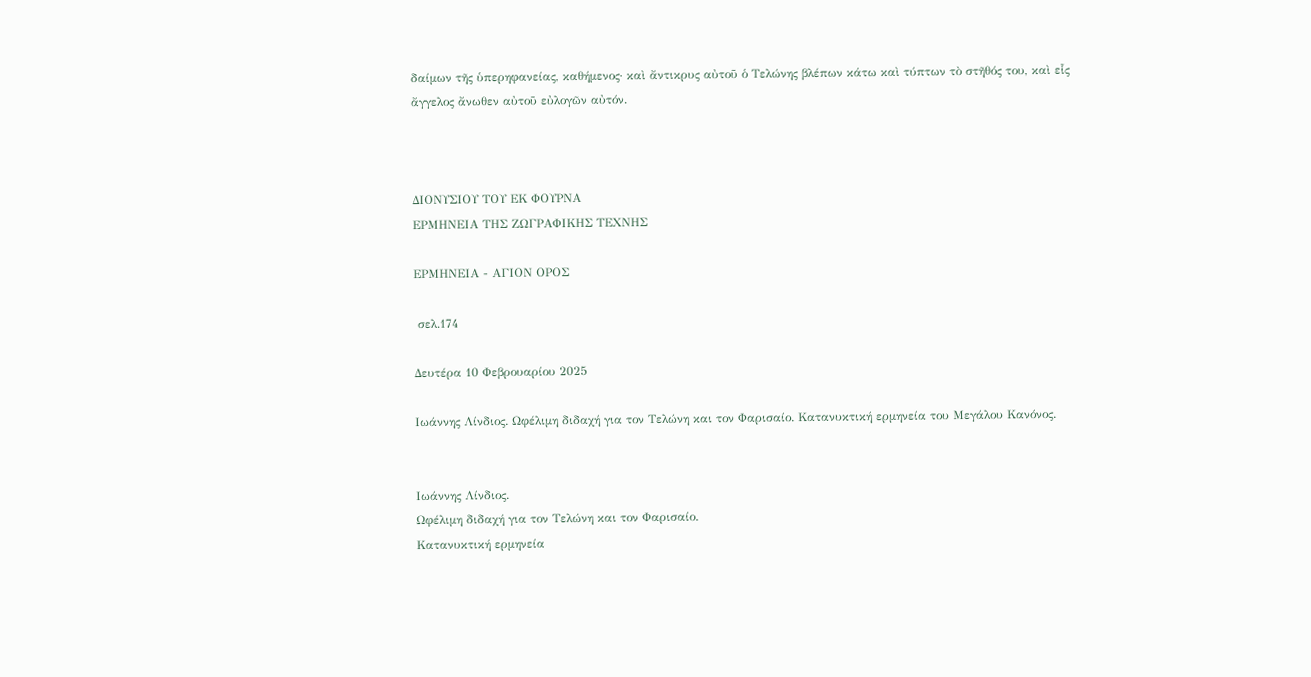δαίμων τῆς ὑπερηφανείας, καθήμενος· καὶ ἄντικρυς αὐτοῦ ὁ Τελώνης βλέπων κάτω καὶ τύπτων τὸ στῆθός του, καὶ εἷς ἄγγελος ἄνωθεν αὐτοῦ εὐλογῶν αὐτόν.



ΔΙΟΝΥΣΙΟΥ ΤΟΥ ΕΚ ΦΟΥΡΝΑ
ΕΡΜΗΝΕΙΑ ΤΗΣ ΖΩΓΡΑΦΙΚΗΣ ΤΕΧΝΗΣ

ΕΡΜΗΝΕΙΑ - ΑΓΙΟΝ ΟΡΟΣ

 σελ.174

Δευτέρα 10 Φεβρουαρίου 2025

Ιωάννης Λίνδιος. Ωφέλιμη διδαχή για τον Τελώνη και τον Φαρισαίο. Κατανυκτική ερμηνεία του Μεγάλου Κανόνος.


Ιωάννης Λίνδιος.
Ωφέλιμη διδαχή για τον Τελώνη και τον Φαρισαίο.
Κατανυκτική ερμηνεία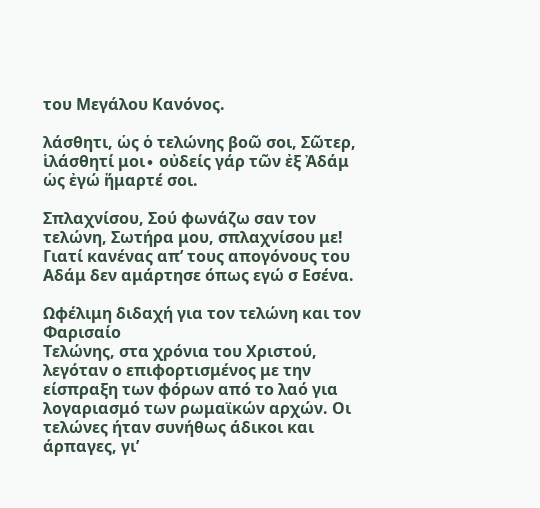του Μεγάλου Κανόνος.

λάσθητι, ὡς ὁ τελώνης βοῶ σοι, Σῶτερ, ἱλάσθητί μοι∙ οὐδείς γάρ τῶν ἐξ Ἀδάμ ὡς ἐγώ ἥμαρτέ σοι.

Σπλαχνίσου, Σού φωνάζω σαν τον τελώνη, Σωτήρα μου, σπλαχνίσου με! Γιατί κανένας απ’ τους απογόνους του Αδάμ δεν αμάρτησε όπως εγώ σ Εσένα.

Ωφέλιμη διδαχή για τον τελώνη και τον Φαρισαίο
Τελώνης, στα χρόνια του Χριστού, λεγόταν ο επιφορτισμένος με την είσπραξη των φόρων από το λαό για λογαριασμό των ρωμαϊκών αρχών. Οι τελώνες ήταν συνήθως άδικοι και άρπαγες, γι’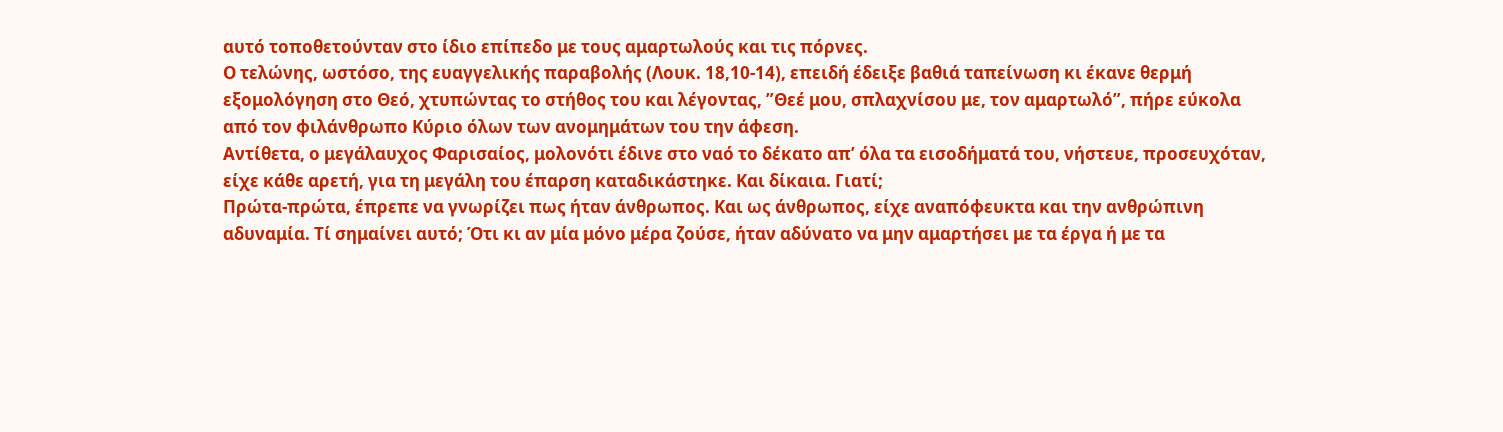αυτό τοποθετούνταν στο ίδιο επίπεδο με τους αμαρτωλούς και τις πόρνες.
Ο τελώνης, ωστόσο, της ευαγγελικής παραβολής (Λουκ. 18,10-14), επειδή έδειξε βαθιά ταπείνωση κι έκανε θερμή εξομολόγηση στο Θεό, χτυπώντας το στήθος του και λέγοντας, ”Θεέ μου, σπλαχνίσου με, τον αμαρτωλό”, πήρε εύκολα από τον φιλάνθρωπο Κύριο όλων των ανομημάτων του την άφεση.
Αντίθετα, ο μεγάλαυχος Φαρισαίος, μολονότι έδινε στο ναό το δέκατο απ’ όλα τα εισοδήματά του, νήστευε, προσευχόταν, είχε κάθε αρετή, για τη μεγάλη του έπαρση καταδικάστηκε. Και δίκαια. Γιατί;
Πρώτα-πρώτα, έπρεπε να γνωρίζει πως ήταν άνθρωπος. Και ως άνθρωπος, είχε αναπόφευκτα και την ανθρώπινη αδυναμία. Τί σημαίνει αυτό; Ότι κι αν μία μόνο μέρα ζούσε, ήταν αδύνατο να μην αμαρτήσει με τα έργα ή με τα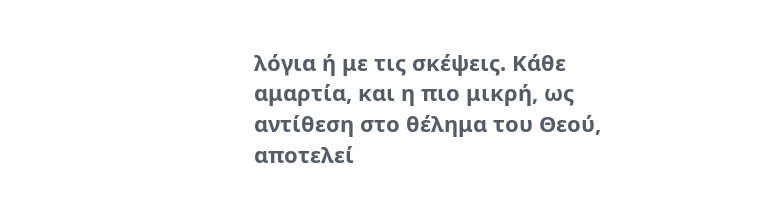λόγια ή με τις σκέψεις. Κάθε αμαρτία, και η πιο μικρή, ως αντίθεση στο θέλημα του Θεού, αποτελεί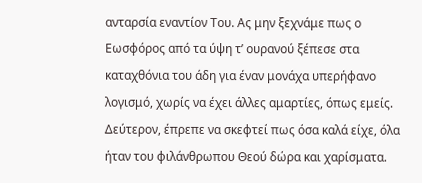ανταρσία εναντίον Του. Ας μην ξεχνάμε πως ο Εωσφόρος από τα ύψη τ’ ουρανού ξέπεσε στα καταχθόνια του άδη για έναν μονάχα υπερήφανο λογισμό, χωρίς να έχει άλλες αμαρτίες, όπως εμείς.
Δεύτερον, έπρεπε να σκεφτεί πως όσα καλά είχε, όλα ήταν του φιλάνθρωπου Θεού δώρα και χαρίσματα.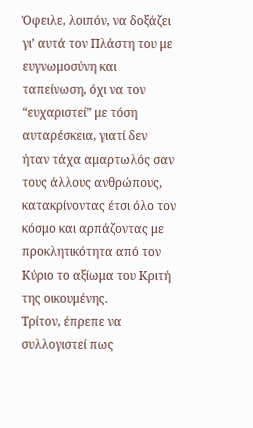Όφειλε, λοιπόν, να δοξάζει γι’ αυτά τον Πλάστη του με ευγνωμοσύνη και ταπείνωση, όχι να τον “ευχαριστεί” με τόση αυταρέσκεια, γιατί δεν ήταν τάχα αμαρτωλός σαν τους άλλους ανθρώπους, κατακρίνοντας έτσι όλο τον κόσμο και αρπάζοντας με προκλητικότητα από τον Κύριο το αξίωμα του Κριτή της οικουμένης.
Τρίτον, έπρεπε να συλλογιστεί πως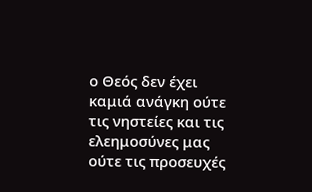ο Θεός δεν έχει καμιά ανάγκη ούτε τις νηστείες και τις ελεημοσύνες μας ούτε τις προσευχές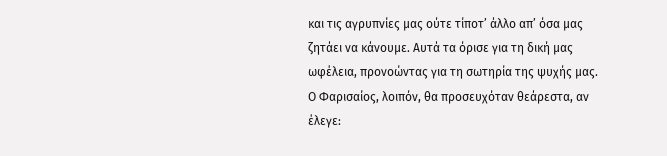και τις αγρυπνίες μας ούτε τίποτ’ άλλο απ’ όσα μας ζητάει να κάνουμε. Αυτά τα όρισε για τη δική μας ωφέλεια, προνοώντας για τη σωτηρία της ψυχής μας.
Ο Φαρισαίος, λοιπόν, θα προσευχόταν θεάρεστα, αν έλεγε: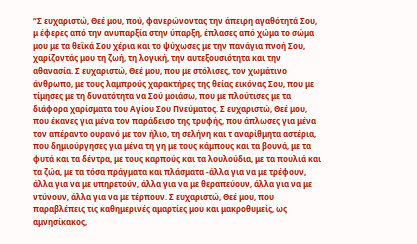“Σ ευχαριστώ, Θεέ μου, πού, φανερώνοντας την άπειρη αγαθότητά Σου, μ έφερες από την ανυπαρξία στην ύπαρξη, έπλασες από χώμα το σώμα μου με τα θεϊκά Σου χέρια και το ψύχωσες με την πανάγια πνοή Σου, χαρίζοντάς μου τη ζωή, τη λογική, την αυτεξουσιότητα και την αθανασία. Σ ευχαριστώ, Θεέ μου, που με στόλισες, τον χωμάτινο άνθρωπο, με τους λαμπρούς χαρακτήρες της θείας εικόνας Σου, που με τίμησες με τη δυνατότητα να Σού μοιάσω, που με πλούτισες με τα διάφορα χαρίσματα του Αγίου Σου Πνεύματος. Σ ευχαριστώ, Θεέ μου, που έκανες για μένα τον παράδεισο της τρυφής, που άπλωσες για μένα τον απέραντο ουρανό με τον ήλιο, τη σελήνη και τ αναρίθμητα αστέρια, που δημιούργησες για μένα τη γη με τους κάμπους και τα βουνά, με τα φυτά και τα δέντρα, με τους καρπούς και τα λουλούδια, με τα πουλιά και τα ζώα, με τα τόσα πράγματα και πλάσματα -άλλα για να με τρέφουν, άλλα για να με υπηρετούν, άλλα για να με θεραπεύουν, άλλα για να με ντύνουν, άλλα για να με τέρπουν. Σ ευχαριστώ, Θεέ μου, που παραβλέπεις τις καθημερινές αμαρτίες μου και μακροθυμείς, ως αμνησίκακος,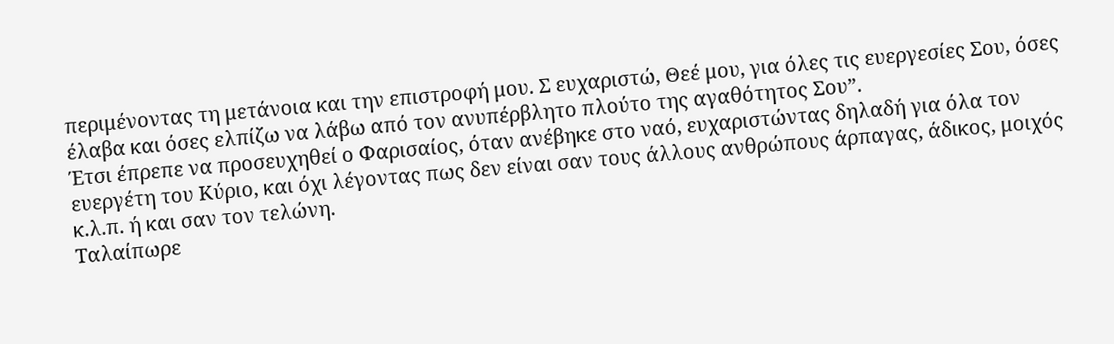περιμένοντας τη μετάνοια και την επιστροφή μου. Σ ευχαριστώ, Θεέ μου, για όλες τις ευεργεσίες Σου, όσες έλαβα και όσες ελπίζω να λάβω από τον ανυπέρβλητο πλούτο της αγαθότητος Σου”.
Έτσι έπρεπε να προσευχηθεί ο Φαρισαίος, όταν ανέβηκε στο ναό, ευχαριστώντας δηλαδή για όλα τον ευεργέτη του Κύριο, και όχι λέγοντας πως δεν είναι σαν τους άλλους ανθρώπους άρπαγας, άδικος, μοιχός κ.λ.π. ή και σαν τον τελώνη.
Ταλαίπωρε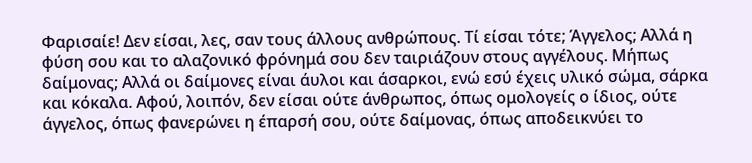Φαρισαίε! Δεν είσαι, λες, σαν τους άλλους ανθρώπους. Τί είσαι τότε; Άγγελος; Αλλά η φύση σου και το αλαζονικό φρόνημά σου δεν ταιριάζουν στους αγγέλους. Μήπως δαίμονας; Αλλά οι δαίμονες είναι άυλοι και άσαρκοι, ενώ εσύ έχεις υλικό σώμα, σάρκα και κόκαλα. Αφού, λοιπόν, δεν είσαι ούτε άνθρωπος, όπως ομολογείς ο ίδιος, ούτε άγγελος, όπως φανερώνει η έπαρσή σου, ούτε δαίμονας, όπως αποδεικνύει το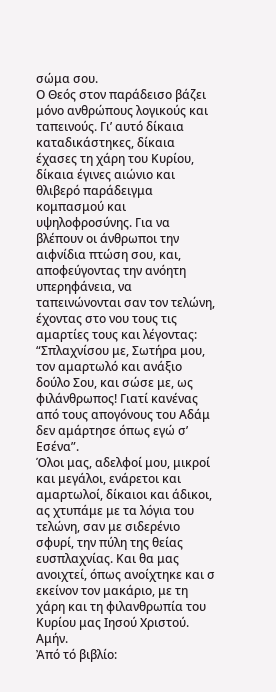σώμα σου.
Ο Θεός στον παράδεισο βάζει μόνο ανθρώπους λογικούς και ταπεινούς. Γι’ αυτό δίκαια καταδικάστηκες, δίκαια έχασες τη χάρη του Κυρίου, δίκαια έγινες αιώνιο και θλιβερό παράδειγμα κομπασμού και υψηλοφροσύνης. Για να βλέπουν οι άνθρωποι την αιφνίδια πτώση σου, και, αποφεύγοντας την ανόητη υπερηφάνεια, να ταπεινώνονται σαν τον τελώνη, έχοντας στο νου τους τις αμαρτίες τους και λέγοντας: “Σπλαχνίσου με, Σωτήρα μου, τον αμαρτωλό και ανάξιο δούλο Σου, και σώσε με, ως φιλάνθρωπος! Γιατί κανένας από τους απογόνους του Αδάμ δεν αμάρτησε όπως εγώ σ’ Εσένα”.
Όλοι μας, αδελφοί μου, μικροί και μεγάλοι, ενάρετοι και αμαρτωλοί, δίκαιοι και άδικοι, ας χτυπάμε με τα λόγια του τελώνη, σαν με σιδερένιο σφυρί, την πύλη της θείας ευσπλαχνίας. Και θα μας ανοιχτεί, όπως ανοίχτηκε και σ εκείνον τον μακάριο, με τη χάρη και τη φιλανθρωπία του Κυρίου μας Ιησού Χριστού. Αμήν.
Ἀπό τό βιβλίο: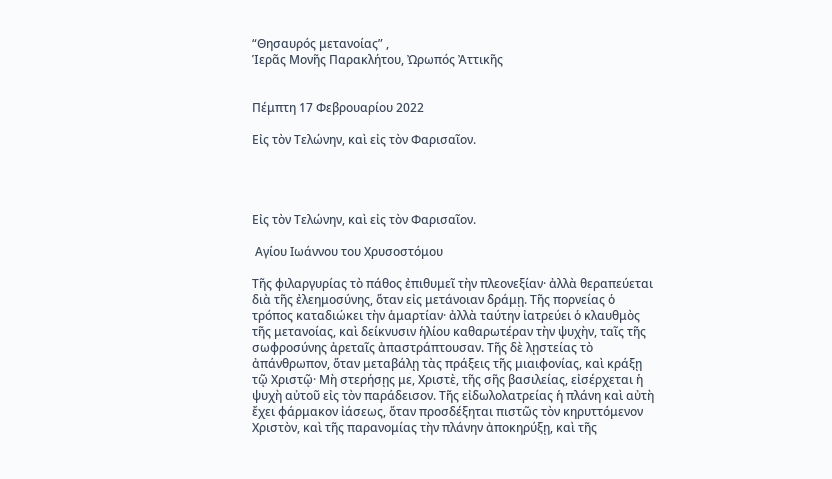“Θησαυρός μετανοίας” ,
Ἱερᾶς Μονῆς Παρακλήτου, Ὠρωπός Ἀττικῆς


Πέμπτη 17 Φεβρουαρίου 2022

Εἰς τὸν Τελώνην, καὶ εἰς τὸν Φαρισαῖον.




Εἰς τὸν Τελώνην, καὶ εἰς τὸν Φαρισαῖον.

 Αγίου Ιωάννου του Χρυσοστόμου

Τῆς φιλαργυρίας τὸ πάθος ἐπιθυμεῖ τὴν πλεονεξίαν· ἀλλὰ θεραπεύεται διὰ τῆς ἐλεημοσύνης, ὅταν εἰς μετάνοιαν δράμῃ. Τῆς πορνείας ὁ τρόπος καταδιώκει τὴν ἁμαρτίαν· ἀλλὰ ταύτην ἰατρεύει ὁ κλαυθμὸς τῆς μετανοίας, καὶ δείκνυσιν ἡλίου καθαρωτέραν τὴν ψυχὴν, ταῖς τῆς σωφροσύνης ἀρεταῖς ἀπαστράπτουσαν. Τῆς δὲ λῃστείας τὸ ἀπάνθρωπον, ὅταν μεταβάλῃ τὰς πράξεις τῆς μιαιφονίας, καὶ κράξῃ τῷ Χριστῷ· Μὴ στερήσῃς με, Χριστὲ, τῆς σῆς βασιλείας, εἰσέρχεται ἡ ψυχὴ αὐτοῦ εἰς τὸν παράδεισον. Τῆς εἰδωλολατρείας ἡ πλάνη καὶ αὐτὴ ἔχει φάρμακον ἰάσεως, ὅταν προσδέξηται πιστῶς τὸν κηρυττόμενον Χριστὸν, καὶ τῆς παρανομίας τὴν πλάνην ἀποκηρύξῃ, καὶ τῆς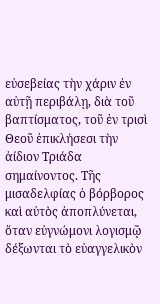εὐσεβείας τὴν χάριν ἐν αὐτῇ περιβάλῃ, διὰ τοῦ βαπτίσματος, τοῦ ἐν τρισὶ Θεοῦ ἐπικλήσεσι τὴν ἀίδιον Τριάδα σημαίνοντος. Τῆς μισαδελφίας ὁ βόρβορος καὶ αὐτὸς ἀποπλύνεται, ὅταν εὐγνώμονι λογισμῷ δέξωνται τὸ εὐαγγελικὸν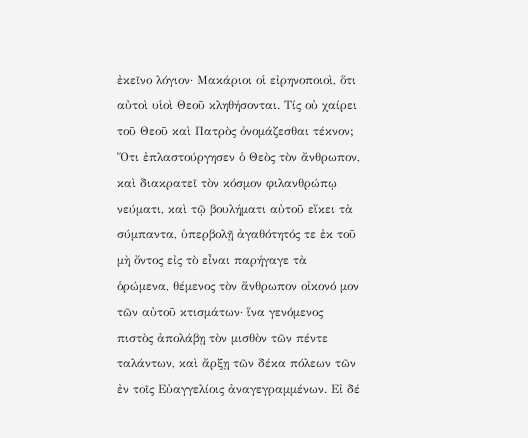ἐκεῖνο λόγιον· Μακάριοι οἱ εἰρηνοποιοὶ, ὅτι αὐτοὶ υἱοὶ Θεοῦ κληθήσονται. Τίς οὐ χαίρει τοῦ Θεοῦ καὶ Πατρὸς ὀνομάζεσθαι τέκνον; Ὅτι ἐπλαστούργησεν ὁ Θεὸς τὸν ἄνθρωπον, καὶ διακρατεῖ τὸν κόσμον φιλανθρώπῳ νεύματι, καὶ τῷ βουλήματι αὐτοῦ εἴκει τὰ σύμπαντα, ὑπερβολῇ ἀγαθότητός τε ἐκ τοῦ μὴ ὄντος εἰς τὸ εἶναι παρήγαγε τὰ ὁρώμενα, θέμενος τὸν ἄνθρωπον οἰκονό μον τῶν αὐτοῦ κτισμάτων· ἵνα γενόμενος πιστὸς ἀπολάβῃ τὸν μισθὸν τῶν πέντε ταλάντων, καὶ ἄρξῃ τῶν δέκα πόλεων τῶν ἐν τοῖς Εὐαγγελίοις ἀναγεγραμμένων. Εἰ δέ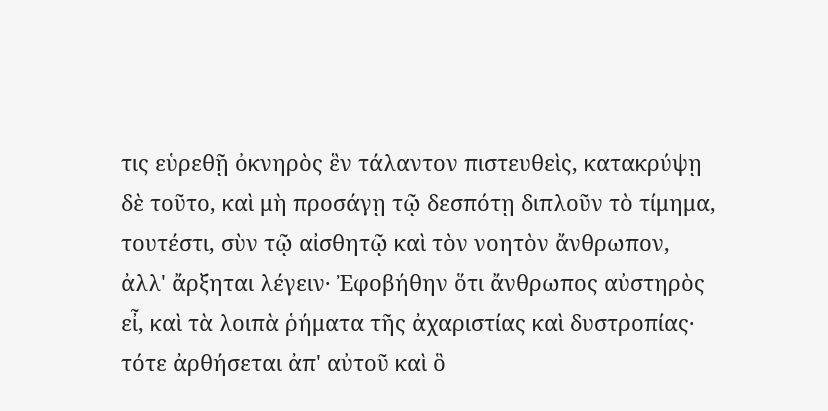τις εὑρεθῇ ὀκνηρὸς ἓν τάλαντον πιστευθεὶς, κατακρύψῃ δὲ τοῦτο, καὶ μὴ προσάγῃ τῷ δεσπότῃ διπλοῦν τὸ τίμημα, τουτέστι, σὺν τῷ αἰσθητῷ καὶ τὸν νοητὸν ἄνθρωπον, ἀλλ' ἄρξηται λέγειν· Ἐφοβήθην ὅτι ἄνθρωπος αὐστηρὸς εἶ, καὶ τὰ λοιπὰ ῥήματα τῆς ἀχαριστίας καὶ δυστροπίας· τότε ἀρθήσεται ἀπ' αὐτοῦ καὶ ὃ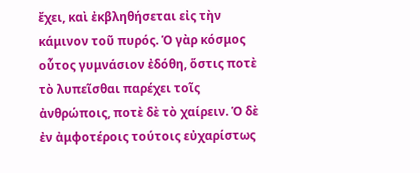ἔχει, καὶ ἐκβληθήσεται εἰς τὴν κάμινον τοῦ πυρός. Ὁ γὰρ κόσμος οὗτος γυμνάσιον ἐδόθη, ὅστις ποτὲ τὸ λυπεῖσθαι παρέχει τοῖς ἀνθρώποις, ποτὲ δὲ τὸ χαίρειν. Ὁ δὲ ἐν ἀμφοτέροις τούτοις εὐχαρίστως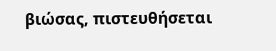βιώσας, πιστευθήσεται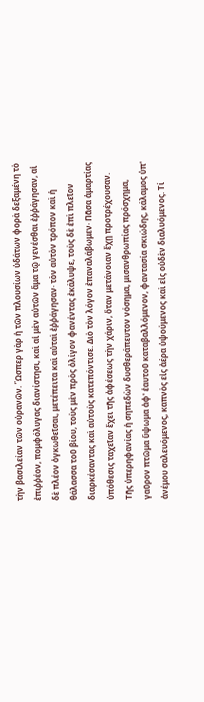τὴν βασιλείαν τῶν οὐρανῶν. Ὥσπερ γὰρ ἡ τῶν πλουσίων ὑδάτων φορὰ δεξαμένη τὸ ἐπιῤῥέον, πομφόλυγας διανίστησι, καὶ αἱ μὲν αὐτῶν ἅμα τῷ γενέσθαι ἐῤῥάγησαν, αἱ δὲ πλέον ὀγκωθεῖσαι, μετέπειτα καὶ αὐταὶ ἐῤῥάγησαν· τὸν αὐτὸν τρόπον καὶ ἡ θάλασσα τοῦ βίου, τοὺς μὲν πρὸς ὀλίγον φανέντας ἐκάλυψε, τοὺς δὲ ἐπὶ πλεῖον διαρκέσαντας καὶ αὐτοὺς κατεπόντισε. Διὸ τὸν λόγον ἐπαναλάβωμεν· Πᾶσα ἁμαρτίας ὑπόθεσις ταχεῖαν ἔχει τῆς ἀφέσεως τὴν χάριν, ὅταν μετάνοιαν ἔχῃ προτρέχουσαν. Τῆς ὑπερηφανίας ἡ σηπεδὼν δυσθεράπευτον νόσημα, μισανθρωπίας πρόσχημα, γαῦρον πτῶμα ὕψωμα ἀφ' ἑαυτοῦ καταβαλλόμενον, φαντασία σκιώδης, κάλαμος ὑπ' ἀνέμου σαλευόμενος, καπνὸς εἰς ἀέρα ὑψούμενος καὶ εἰς οὐδὲν διαλυόμενος. Τί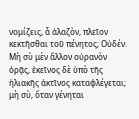νομίζεις, ἆ ἀλαζὸν, πλεῖον κεκτῆσθαι τοῦ πένητος; Οὐδέν. Μὴ σὺ μὲν ἄλλον οὐρανὸν ὁρᾷς, ἐκεῖνος δὲ ὑπὸ τῆς ἡλιακῆς ἀκτῖνος καταφλέγεται; μὴ σὺ, ὅταν γένηται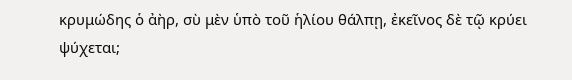κρυμώδης ὁ ἀὴρ, σὺ μὲν ὑπὸ τοῦ ἡλίου θάλπῃ, ἐκεῖνος δὲ τῷ κρύει ψύχεται;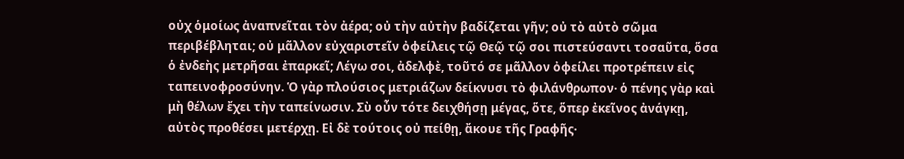οὐχ ὁμοίως ἀναπνεῖται τὸν ἀέρα; οὐ τὴν αὐτὴν βαδίζεται γῆν; οὐ τὸ αὐτὸ σῶμα περιβέβληται; οὐ μᾶλλον εὐχαριστεῖν ὀφείλεις τῷ Θεῷ τῷ σοι πιστεύσαντι τοσαῦτα, ὅσα ὁ ἐνδεὴς μετρῆσαι ἐπαρκεῖ; Λέγω σοι, ἀδελφὲ, τοῦτό σε μᾶλλον ὀφείλει προτρέπειν εἰς ταπεινοφροσύνην. Ὁ γὰρ πλούσιος μετριάζων δείκνυσι τὸ φιλάνθρωπον· ὁ πένης γὰρ καὶ μὴ θέλων ἔχει τὴν ταπείνωσιν. Σὺ οὖν τότε δειχθήσῃ μέγας, ὅτε, ὅπερ ἐκεῖνος ἀνάγκῃ, αὐτὸς προθέσει μετέρχῃ. Εἰ δὲ τούτοις οὐ πείθῃ, ἄκουε τῆς Γραφῆς·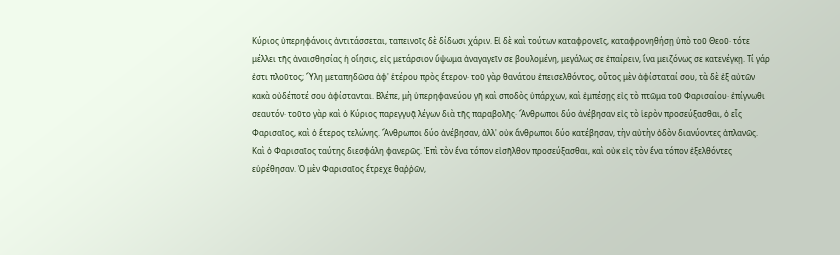Κύριος ὑπερηφάνοις ἀντιτάσσεται, ταπεινοῖς δὲ δίδωσι χάριν. Εἰ δὲ καὶ τούτων καταφρονεῖς, καταφρονηθήσῃ ὑπὸ τοῦ Θεοῦ· τότε μέλλει τῆς ἀναισθησίας ἡ οἴησις, εἰς μετάρσιον ὕψωμα ἀναγαγεῖν σε βουλομένη, μεγάλως σε ἐπαίρειν, ἵνα μειζόνως σε κατενέγκῃ. Τί γάρ ἐστι πλοῦτος; Ὕλη μεταπηδῶσα ἀφ' ἑτέρου πρὸς ἕτερον· τοῦ γὰρ θανάτου ἐπεισελθόντος, οὗτος μὲν ἀφίσταταί σου, τὰ δὲ ἐξ αὐτῶν κακὰ οὐδέποτέ σου ἀφίστανται. Βλέπε, μὴ ὑπερηφανεύου γῆ καὶ σποδὸς ὑπάρχων, καὶ ἐμπέσῃς εἰς τὸ πτῶμα τοῦ Φαρισαίου· ἐπίγνωθι σεαυτόν· τοῦτο γὰρ καὶ ὁ Κύριος παρεγγυᾷ λέγων διὰ τῆς παραβολῆς· Ἄνθρωποι δύο ἀνέβησαν εἰς τὸ ἱερὸν προσεύξασθαι, ὁ εἷς Φαρισαῖος, καὶ ὁ ἕτερος τελώνης. Ἄνθρωποι δύο ἀνέβησαν, ἀλλ' οὐκ ἄνθρωποι δύο κατέβησαν, τὴν αὐτὴν ὁδὸν διανύοντες ἀπλανῶς. Καὶ ὁ Φαρισαῖος ταύτης διεσφάλη φανερῶς. Ἐπὶ τὸν ἕνα τόπον εἰσῆλθον προσεύξασθαι, καὶ οὐκ εἰς τὸν ἕνα τόπον ἐξελθόντες εὑρέθησαν. Ὁ μὲν Φαρισαῖος ἔτρεχε θαῤῥῶν,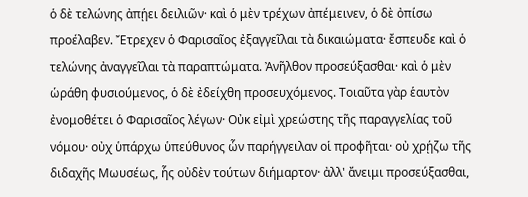ὁ δὲ τελώνης ἀπῄει δειλιῶν· καὶ ὁ μὲν τρέχων ἀπέμεινεν, ὁ δὲ ὀπίσω προέλαβεν. Ἔτρεχεν ὁ Φαρισαῖος ἐξαγγεῖλαι τὰ δικαιώματα· ἔσπευδε καὶ ὁ τελώνης ἀναγγεῖλαι τὰ παραπτώματα. Ἀνῆλθον προσεύξασθαι· καὶ ὁ μὲν ὡράθη φυσιούμενος, ὁ δὲ ἐδείχθη προσευχόμενος. Τοιαῦτα γὰρ ἑαυτὸν ἐνομοθέτει ὁ Φαρισαῖος λέγων· Οὐκ εἰμὶ χρεώστης τῆς παραγγελίας τοῦ νόμου· οὐχ ὑπάρχω ὑπεύθυνος ὧν παρήγγειλαν οἱ προφῆται· οὐ χρῄζω τῆς διδαχῆς Μωυσέως, ἧς οὐδὲν τούτων διήμαρτον· ἀλλ' ἄνειμι προσεύξασθαι,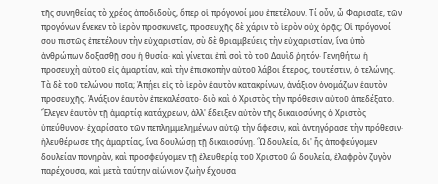τῆς συνηθείας τὸ χρέος ἀποδιδοὺς, ὅπερ οἱ πρόγονοί μου ἐπετέλουν. Τί οὖν, ὦ Φαρισαῖε, τῶν προγόνων ἕνεκεν τὸ ἱερὸν προσκυνεῖς, προσευχῆς δὲ χάριν τὸ ἱερὸν οὐχ ὁρᾷς; Οἱ πρόγονοί σου πιστῶς ἐπετέλουν τὴν εὐχαριστίαν, σὺ δὲ θριαμβεύεις τὴν εὐχαριστίαν, ἵνα ὑπὸ ἀνθρώπων δοξασθῇ σου ἡ θυσία· καὶ γίνεται ἐπὶ σοὶ τὸ τοῦ Δαυὶδ ῥητόν· Γενηθήτω ἡ προσευχὴ αὐτοῦ εἰς ἁμαρτίαν, καὶ τὴν ἐπισκοπὴν αὐτοῦ λάβοι ἕτερος, τουτέστιν, ὁ τελώνης. Τὰ δὲ τοῦ τελώνου ποῖα; Ἀπῄει εἰς τὸ ἱερὸν ἑαυτὸν κατακρίνων, ἀνάξιον ὀνομάζων ἑαυτὸν προσευχῆς. Ἀνάξιον ἑαυτὸν ἐπεκαλέσατο· διὸ καὶ ὁ Χριστὸς τὴν πρόθεσιν αὐτοῦ ἀπεδέξατο. Ἔλεγεν ἑαυτὸν τῇ ἁμαρτίᾳ κατάχρεων, ἀλλ' ἔδειξεν αὐτὸν τῆς δικαιοσύνης ὁ Χριστὸς ὑπεύθυνον· ἐχαρίσατο τῶν πεπλημμελημένων αὐτῷ τὴν ἄφεσιν, καὶ ἀντηγόρασε τὴν πρόθεσιν· ἠλευθέρωσε τῆς ἁμαρτίας, ἵνα δουλώσῃ τῇ δικαιοσύνῃ. Ὢ δουλεία, δι' ἧς ἀποφεύγομεν δουλείαν πονηρὰν, καὶ προσφεύγομεν τῇ ἐλευθερίᾳ τοῦ Χριστοῦ ὢ δουλεία, ἐλαφρὸν ζυγὸν παρέχουσα, καὶ μετὰ ταύτην αἰώνιον ζωὴν ἔχουσα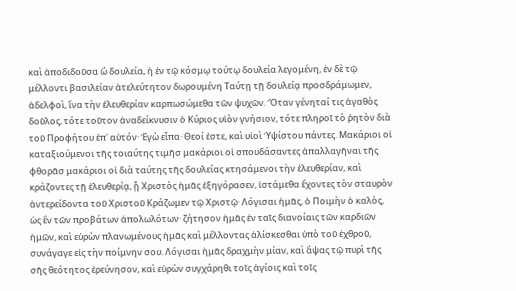καὶ ἀποδιδοῦσα ὢ δουλεία, ἡ ἐν τῷ κόσμῳ τούτῳ δουλεία λεγομένη, ἐν δὲ τῷ μέλλοντι βασιλείαν ἀτελεύτητον δωρουμένη Ταύτῃ τῇ δουλείᾳ προσδράμωμεν, ἀδελφοὶ, ἵνα τὴν ἐλευθερίαν καρπωσώμεθα τῶν ψυχῶν. Ὅταν γένηταί τις ἀγαθὸς δοῦλος, τότε τοῦτον ἀναδείκνυσιν ὁ Κύριος υἱὸν γνήσιον, τότε πληροῖ τὸ ῥητὸν διὰ τοῦ Προφήτου ἐπ' αὐτόν· Ἐγὼ εἶπα· Θεοί ἐστε, καὶ υἱοὶ Ὑψίστου πάντες. Μακάριοι οἱ καταξιούμενοι τῆς τοιαύτης τιμῆσ μακάριοι οἱ σπουδάσαντες ἀπαλλαγῆναι τῆς φθορᾶσ μακάριοι οἱ διὰ ταύτης τῆς δουλείας κτησάμενοι τὴν ἐλευθερίαν, καὶ κράζοντες τῇ ἐλευθερίᾳ, ᾗ Χριστὸς ἡμᾶς ἐξηγόρασεν, ἱστάμεθα ἔχοντες τὸν σταυρὸν ἀντερείδοντα τοῦ Χριστοῦ Κράζωμεν τῷ Χριστῷ· Λόγισαι ἡμᾶς, ὁ Ποιμὴν ὁ καλὸς, ὡς ἓν τῶν προβάτων ἀπολωλότων· ζήτησον ἡμᾶς ἐν ταῖς διανοίαις τῶν καρδιῶν ἡμῶν, καὶ εὑρὼν πλανωμένους ἡμᾶς καὶ μέλλοντας ἁλίσκεσθαι ὑπὸ τοῦ ἐχθροῦ, συνάγαγε εἰς τὴν ποίμνην σου. Λόγισαι ἡμᾶς δραχμὴν μίαν, καὶ ἅψας τῷ πυρὶ τῆς σῆς θεότητος ἐρεύνησον, καὶ εὑρὼν συγχάρηθι τοῖς ἁγίοις καὶ τοῖς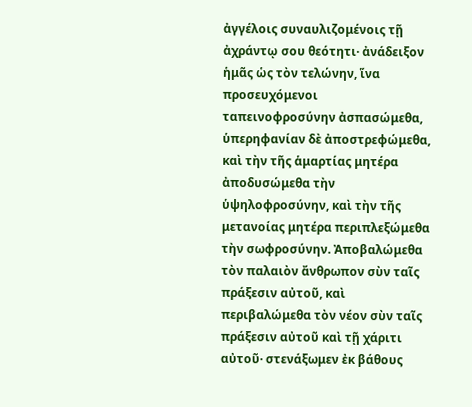ἀγγέλοις συναυλιζομένοις τῇ ἀχράντῳ σου θεότητι· ἀνάδειξον ἡμᾶς ὡς τὸν τελώνην, ἵνα προσευχόμενοι ταπεινοφροσύνην ἀσπασώμεθα, ὑπερηφανίαν δὲ ἀποστρεφώμεθα, καὶ τὴν τῆς ἁμαρτίας μητέρα ἀποδυσώμεθα τὴν ὑψηλοφροσύνην, καὶ τὴν τῆς μετανοίας μητέρα περιπλεξώμεθα τὴν σωφροσύνην. Ἀποβαλώμεθα τὸν παλαιὸν ἄνθρωπον σὺν ταῖς πράξεσιν αὐτοῦ, καὶ περιβαλώμεθα τὸν νέον σὺν ταῖς πράξεσιν αὐτοῦ καὶ τῇ χάριτι αὐτοῦ· στενάξωμεν ἐκ βάθους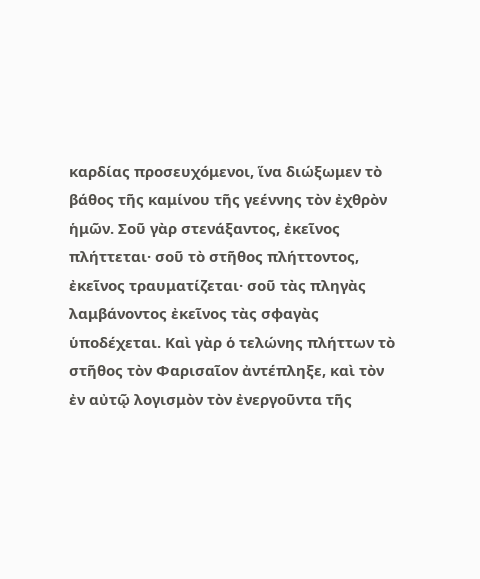καρδίας προσευχόμενοι, ἵνα διώξωμεν τὸ βάθος τῆς καμίνου τῆς γεέννης τὸν ἐχθρὸν ἡμῶν. Σοῦ γὰρ στενάξαντος, ἐκεῖνος πλήττεται· σοῦ τὸ στῆθος πλήττοντος, ἐκεῖνος τραυματίζεται· σοῦ τὰς πληγὰς λαμβάνοντος ἐκεῖνος τὰς σφαγὰς ὑποδέχεται. Καὶ γὰρ ὁ τελώνης πλήττων τὸ στῆθος τὸν Φαρισαῖον ἀντέπληξε, καὶ τὸν ἐν αὐτῷ λογισμὸν τὸν ἐνεργοῦντα τῆς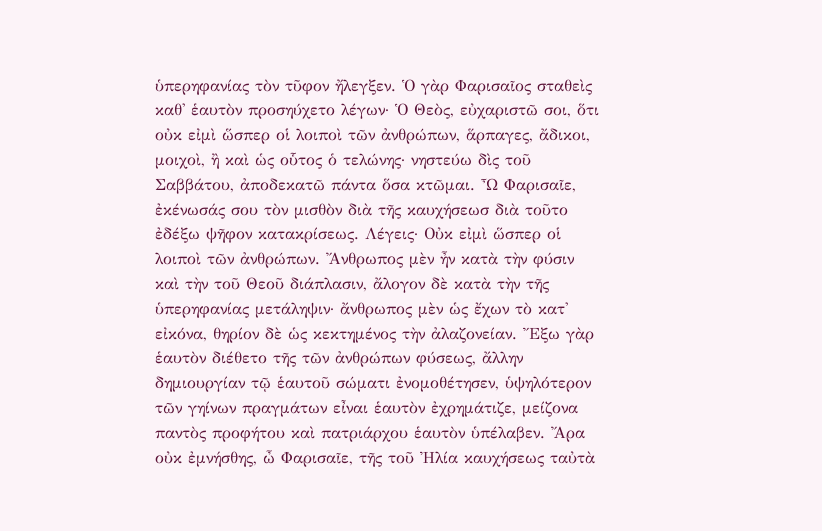ὑπερηφανίας τὸν τῦφον ἤλεγξεν. Ὁ γὰρ Φαρισαῖος σταθεὶς καθ' ἑαυτὸν προσηύχετο λέγων· Ὁ Θεὸς, εὐχαριστῶ σοι, ὅτι οὐκ εἰμὶ ὥσπερ οἱ λοιποὶ τῶν ἀνθρώπων, ἅρπαγες, ἄδικοι, μοιχοὶ, ἢ καὶ ὡς οὗτος ὁ τελώνης· νηστεύω δὶς τοῦ Σαββάτου, ἀποδεκατῶ πάντα ὅσα κτῶμαι. Ὦ Φαρισαῖε, ἐκένωσάς σου τὸν μισθὸν διὰ τῆς καυχήσεωσ διὰ τοῦτο ἐδέξω ψῆφον κατακρίσεως. Λέγεις· Οὐκ εἰμὶ ὥσπερ οἱ λοιποὶ τῶν ἀνθρώπων. Ἄνθρωπος μὲν ἦν κατὰ τὴν φύσιν καὶ τὴν τοῦ Θεοῦ διάπλασιν, ἄλογον δὲ κατὰ τὴν τῆς ὑπερηφανίας μετάληψιν· ἄνθρωπος μὲν ὡς ἔχων τὸ κατ' εἰκόνα, θηρίον δὲ ὡς κεκτημένος τὴν ἀλαζονείαν. Ἔξω γὰρ ἑαυτὸν διέθετο τῆς τῶν ἀνθρώπων φύσεως, ἄλλην δημιουργίαν τῷ ἑαυτοῦ σώματι ἐνομοθέτησεν, ὑψηλότερον τῶν γηίνων πραγμάτων εἶναι ἑαυτὸν ἐχρημάτιζε, μείζονα παντὸς προφήτου καὶ πατριάρχου ἑαυτὸν ὑπέλαβεν. Ἄρα οὐκ ἐμνήσθης, ὦ Φαρισαῖε, τῆς τοῦ Ἠλία καυχήσεως ταὐτὰ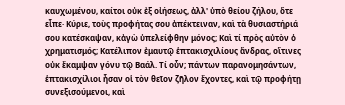καυχωμένου, καίτοι οὐκ ἐξ οἰήσεως, ἀλλ' ὑπὸ θείου ζήλου, ὅτε εἶπε· Κύριε, τοὺς προφήτας σου ἀπέκτειναν, καὶ τὰ θυσιαστήριά σου κατέσκαψαν, κἀγὼ ὑπελείφθην μόνος; Καὶ τί πρὸς αὐτὸν ὁ χρηματισμός; Κατέλιπον ἐμαυτῷ ἑπτακισχιλίους ἄνδρας, οἵτινες οὐκ ἔκαμψαν γόνυ τῷ Βαάλ. Τί οὖν; πάντων παρανομησάντων, ἑπτακισχίλιοι ἦσαν οἱ τὸν θεῖον ζῆλον ἔχοντες, καὶ τῷ προφήτῃ συνεξισούμενοι, καὶ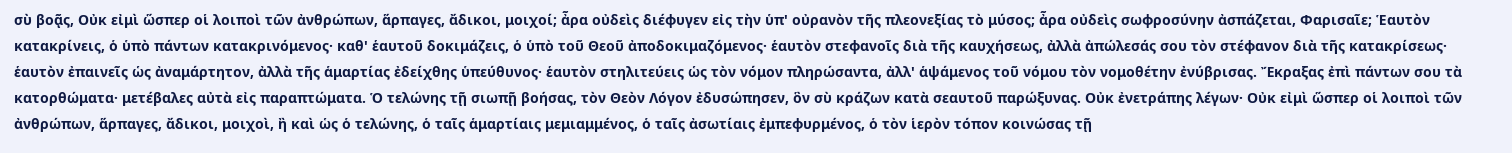σὺ βοᾷς, Οὐκ εἰμὶ ὥσπερ οἱ λοιποὶ τῶν ἀνθρώπων, ἅρπαγες, ἄδικοι, μοιχοί; ἆρα οὐδεὶς διέφυγεν εἰς τὴν ὑπ' οὐρανὸν τῆς πλεονεξίας τὸ μύσος; ἆρα οὐδεὶς σωφροσύνην ἀσπάζεται, Φαρισαῖε; Ἑαυτὸν κατακρίνεις, ὁ ὑπὸ πάντων κατακρινόμενος· καθ' ἑαυτοῦ δοκιμάζεις, ὁ ὑπὸ τοῦ Θεοῦ ἀποδοκιμαζόμενος· ἑαυτὸν στεφανοῖς διὰ τῆς καυχήσεως, ἀλλὰ ἀπώλεσάς σου τὸν στέφανον διὰ τῆς κατακρίσεως· ἑαυτὸν ἐπαινεῖς ὡς ἀναμάρτητον, ἀλλὰ τῆς ἁμαρτίας ἐδείχθης ὑπεύθυνος· ἑαυτὸν στηλιτεύεις ὡς τὸν νόμον πληρώσαντα, ἀλλ' ἁψάμενος τοῦ νόμου τὸν νομοθέτην ἐνύβρισας. Ἔκραξας ἐπὶ πάντων σου τὰ κατορθώματα· μετέβαλες αὐτὰ εἰς παραπτώματα. Ὁ τελώνης τῇ σιωπῇ βοήσας, τὸν Θεὸν Λόγον ἐδυσώπησεν, ὃν σὺ κράζων κατὰ σεαυτοῦ παρώξυνας. Οὐκ ἐνετράπης λέγων· Οὐκ εἰμὶ ὥσπερ οἱ λοιποὶ τῶν ἀνθρώπων, ἅρπαγες, ἄδικοι, μοιχοὶ, ἢ καὶ ὡς ὁ τελώνης, ὁ ταῖς ἁμαρτίαις μεμιαμμένος, ὁ ταῖς ἀσωτίαις ἐμπεφυρμένος, ὁ τὸν ἱερὸν τόπον κοινώσας τῇ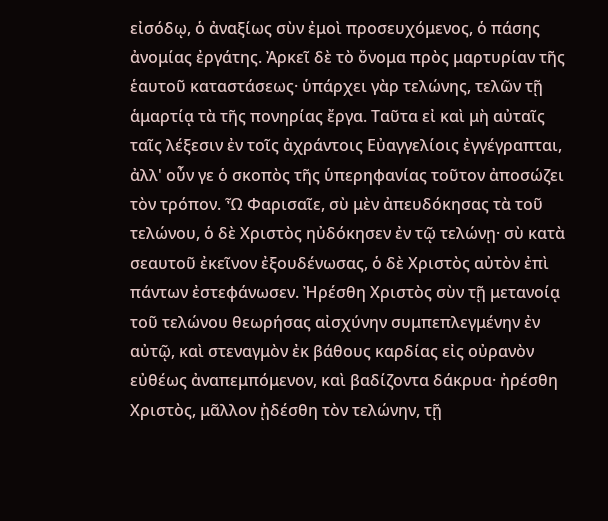εἰσόδῳ, ὁ ἀναξίως σὺν ἐμοὶ προσευχόμενος, ὁ πάσης ἀνομίας ἐργάτης. Ἀρκεῖ δὲ τὸ ὄνομα πρὸς μαρτυρίαν τῆς ἑαυτοῦ καταστάσεως· ὑπάρχει γὰρ τελώνης, τελῶν τῇ ἁμαρτίᾳ τὰ τῆς πονηρίας ἔργα. Ταῦτα εἰ καὶ μὴ αὐταῖς ταῖς λέξεσιν ἐν τοῖς ἀχράντοις Εὐαγγελίοις ἐγγέγραπται, ἀλλ' οὖν γε ὁ σκοπὸς τῆς ὑπερηφανίας τοῦτον ἀποσώζει τὸν τρόπον. Ὦ Φαρισαῖε, σὺ μὲν ἀπευδόκησας τὰ τοῦ τελώνου, ὁ δὲ Χριστὸς ηὐδόκησεν ἐν τῷ τελώνῃ· σὺ κατὰ σεαυτοῦ ἐκεῖνον ἐξουδένωσας, ὁ δὲ Χριστὸς αὐτὸν ἐπὶ πάντων ἐστεφάνωσεν. Ἠρέσθη Χριστὸς σὺν τῇ μετανοίᾳ τοῦ τελώνου θεωρήσας αἰσχύνην συμπεπλεγμένην ἐν αὐτῷ, καὶ στεναγμὸν ἐκ βάθους καρδίας εἰς οὐρανὸν εὐθέως ἀναπεμπόμενον, καὶ βαδίζοντα δάκρυα· ἠρέσθη Χριστὸς, μᾶλλον ᾐδέσθη τὸν τελώνην, τῇ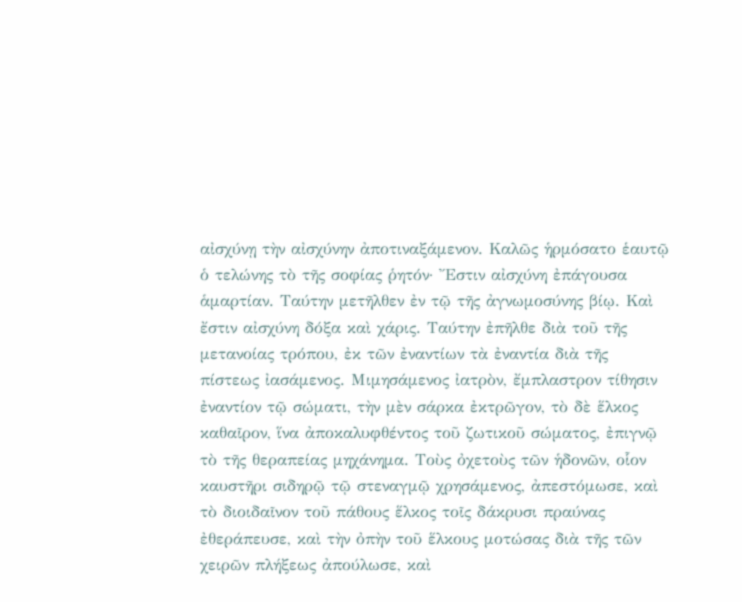αἰσχύνῃ τὴν αἰσχύνην ἀποτιναξάμενον. Καλῶς ἡρμόσατο ἑαυτῷ ὁ τελώνης τὸ τῆς σοφίας ῥητόν· Ἔστιν αἰσχύνη ἐπάγουσα ἁμαρτίαν. Ταύτην μετῆλθεν ἐν τῷ τῆς ἀγνωμοσύνης βίῳ. Καὶ ἔστιν αἰσχύνη δόξα καὶ χάρις. Ταύτην ἐπῆλθε διὰ τοῦ τῆς μετανοίας τρόπου, ἐκ τῶν ἐναντίων τὰ ἐναντία διὰ τῆς πίστεως ἰασάμενος. Μιμησάμενος ἰατρὸν, ἔμπλαστρον τίθησιν ἐναντίον τῷ σώματι, τὴν μὲν σάρκα ἐκτρῶγον, τὸ δὲ ἕλκος καθαῖρον, ἵνα ἀποκαλυφθέντος τοῦ ζωτικοῦ σώματος, ἐπιγνῷ τὸ τῆς θεραπείας μηχάνημα. Τοὺς ὀχετοὺς τῶν ἡδονῶν, οἷον καυστῆρι σιδηρῷ τῷ στεναγμῷ χρησάμενος, ἀπεστόμωσε, καὶ τὸ διοιδαῖνον τοῦ πάθους ἕλκος τοῖς δάκρυσι πραύνας ἐθεράπευσε, καὶ τὴν ὀπὴν τοῦ ἕλκους μοτώσας διὰ τῆς τῶν χειρῶν πλήξεως ἀπούλωσε, καὶ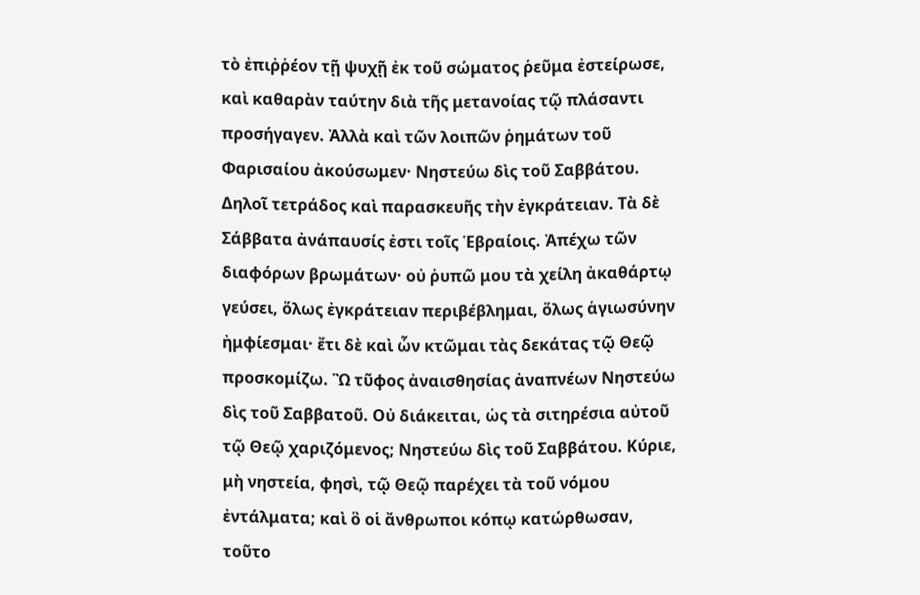τὸ ἐπιῤῥέον τῇ ψυχῇ ἐκ τοῦ σώματος ῥεῦμα ἐστείρωσε, καὶ καθαρὰν ταύτην διὰ τῆς μετανοίας τῷ πλάσαντι προσήγαγεν. Ἀλλὰ καὶ τῶν λοιπῶν ῥημάτων τοῦ Φαρισαίου ἀκούσωμεν· Νηστεύω δὶς τοῦ Σαββάτου. Δηλοῖ τετράδος καὶ παρασκευῆς τὴν ἐγκράτειαν. Τὰ δὲ Σάββατα ἀνάπαυσίς ἐστι τοῖς Ἑβραίοις. Ἀπέχω τῶν διαφόρων βρωμάτων· οὐ ῥυπῶ μου τὰ χείλη ἀκαθάρτῳ γεύσει, ὅλως ἐγκράτειαν περιβέβλημαι, ὅλως ἁγιωσύνην ἠμφίεσμαι· ἔτι δὲ καὶ ὧν κτῶμαι τὰς δεκάτας τῷ Θεῷ προσκομίζω. Ὢ τῦφος ἀναισθησίας ἀναπνέων Νηστεύω δὶς τοῦ Σαββατοῦ. Οὐ διάκειται, ὡς τὰ σιτηρέσια αὐτοῦ τῷ Θεῷ χαριζόμενος; Νηστεύω δὶς τοῦ Σαββάτου. Κύριε, μὴ νηστεία, φησὶ, τῷ Θεῷ παρέχει τὰ τοῦ νόμου ἐντάλματα; καὶ ὃ οἱ ἄνθρωποι κόπῳ κατώρθωσαν, τοῦτο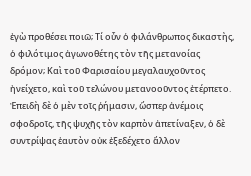ἐγὼ προθέσει ποιῶ; Τί οὖν ὁ φιλάνθρωπος δικαστὴς, ὁ φιλότιμος ἀγωνοθέτης τὸν τῆς μετανοίας δρόμον; Καὶ τοῦ Φαρισαίου μεγαλαυχοῦντος ἠνείχετο, καὶ τοῦ τελώνου μετανοοῦντος ἐτέρπετο. Ἐπειδὴ δὲ ὁ μὲν τοῖς ῥήμασιν, ὥσπερ ἀνέμοις σφοδροῖς, τῆς ψυχῆς τὸν καρπὸν ἀπετίναξεν, ὁ δὲ συντρίψας ἑαυτὸν οὐκ ἐξεδέχετο ἄλλον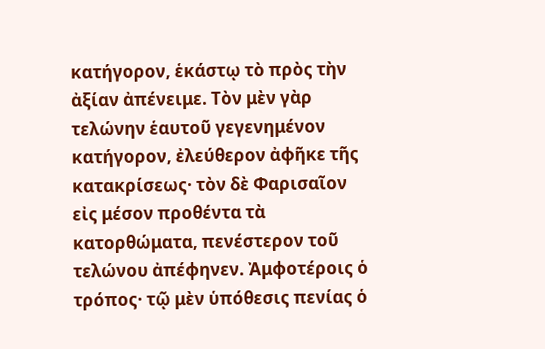κατήγορον, ἑκάστῳ τὸ πρὸς τὴν ἀξίαν ἀπένειμε. Τὸν μὲν γὰρ τελώνην ἑαυτοῦ γεγενημένον κατήγορον, ἐλεύθερον ἀφῆκε τῆς κατακρίσεως· τὸν δὲ Φαρισαῖον εἰς μέσον προθέντα τὰ κατορθώματα, πενέστερον τοῦ τελώνου ἀπέφηνεν. Ἀμφοτέροις ὁ τρόπος· τῷ μὲν ὑπόθεσις πενίας ὁ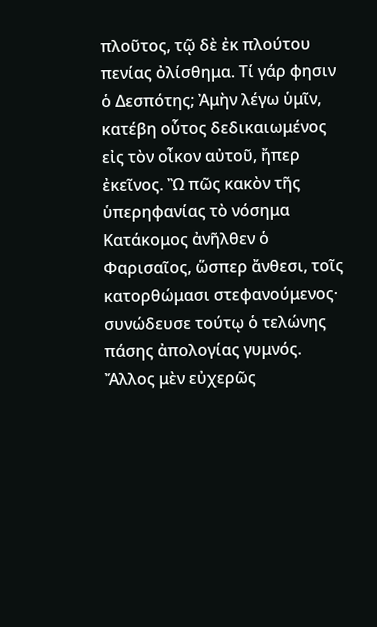πλοῦτος, τῷ δὲ ἐκ πλούτου πενίας ὀλίσθημα. Τί γάρ φησιν ὁ Δεσπότης; Ἀμὴν λέγω ὑμῖν, κατέβη οὗτος δεδικαιωμένος εἰς τὸν οἶκον αὐτοῦ, ἤπερ ἐκεῖνος. Ὢ πῶς κακὸν τῆς ὑπερηφανίας τὸ νόσημα Κατάκομος ἀνῆλθεν ὁ Φαρισαῖος, ὥσπερ ἄνθεσι, τοῖς κατορθώμασι στεφανούμενος· συνώδευσε τούτῳ ὁ τελώνης πάσης ἀπολογίας γυμνός. Ἄλλος μὲν εὐχερῶς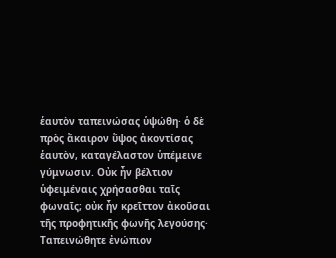ἑαυτὸν ταπεινώσας ὑψώθη· ὁ δὲ πρὸς ἄκαιρον ὕψος ἀκοντίσας ἑαυτὸν, καταγέλαστον ὑπέμεινε γύμνωσιν. Οὐκ ἦν βέλτιον ὑφειμέναις χρήσασθαι ταῖς φωναῖς; οὐκ ἦν κρεῖττον ἀκοῦσαι τῆς προφητικῆς φωνῆς λεγούσης· Ταπεινώθητε ἐνώπιον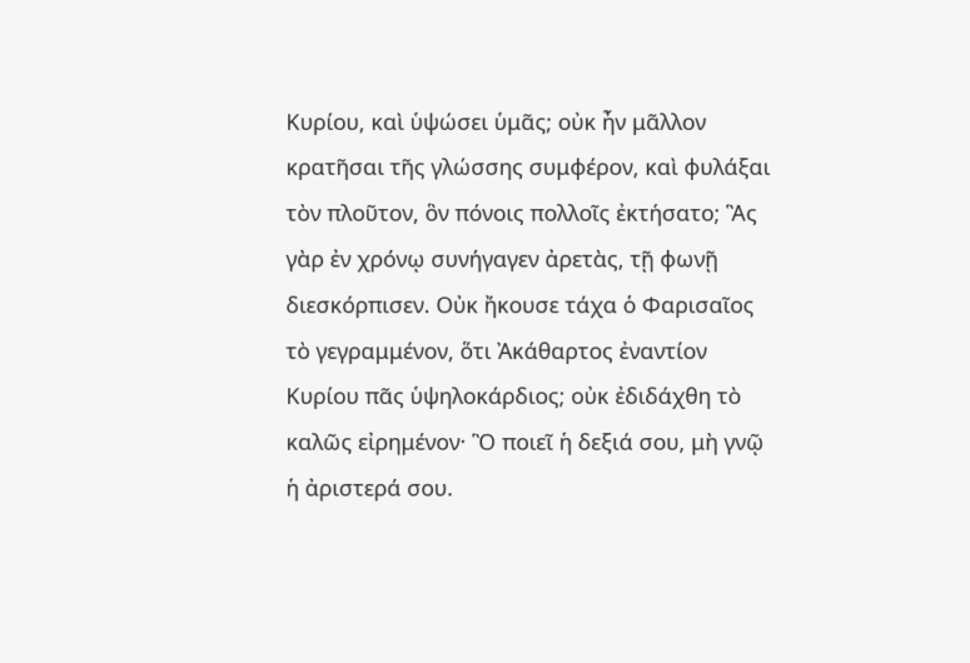Κυρίου, καὶ ὑψώσει ὑμᾶς; οὐκ ἦν μᾶλλον κρατῆσαι τῆς γλώσσης συμφέρον, καὶ φυλάξαι τὸν πλοῦτον, ὃν πόνοις πολλοῖς ἐκτήσατο; Ἃς γὰρ ἐν χρόνῳ συνήγαγεν ἀρετὰς, τῇ φωνῇ διεσκόρπισεν. Οὐκ ἤκουσε τάχα ὁ Φαρισαῖος τὸ γεγραμμένον, ὅτι Ἀκάθαρτος ἐναντίον Κυρίου πᾶς ὑψηλοκάρδιος; οὐκ ἐδιδάχθη τὸ καλῶς εἰρημένον· Ὃ ποιεῖ ἡ δεξιά σου, μὴ γνῷ ἡ ἀριστερά σου.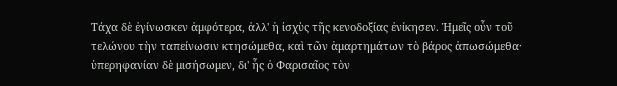Τάχα δὲ ἐγίνωσκεν ἀμφότερα, ἀλλ' ἡ ἰσχὺς τῆς κενοδοξίας ἐνίκησεν. Ἡμεῖς οὖν τοῦ τελώνου τὴν ταπείνωσιν κτησώμεθα, καὶ τῶν ἁμαρτημάτων τὸ βάρος ἀπωσώμεθα· ὑπερηφανίαν δὲ μισήσωμεν, δι' ἧς ὁ Φαρισαῖος τὸν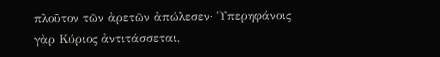πλοῦτον τῶν ἀρετῶν ἀπώλεσεν· Ὑπερηφάνοις γὰρ Κύριος ἀντιτάσσεται,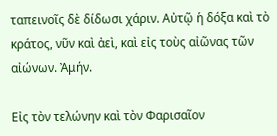ταπεινοῖς δὲ δίδωσι χάριν. Αὐτῷ ἡ δόξα καὶ τὸ κράτος, νῦν καὶ ἀεὶ, καὶ εἰς τοὺς αἰῶνας τῶν αἰώνων. Ἀμήν.

Εἰς τὸν τελώνην καὶ τὸν Φαρισαῖον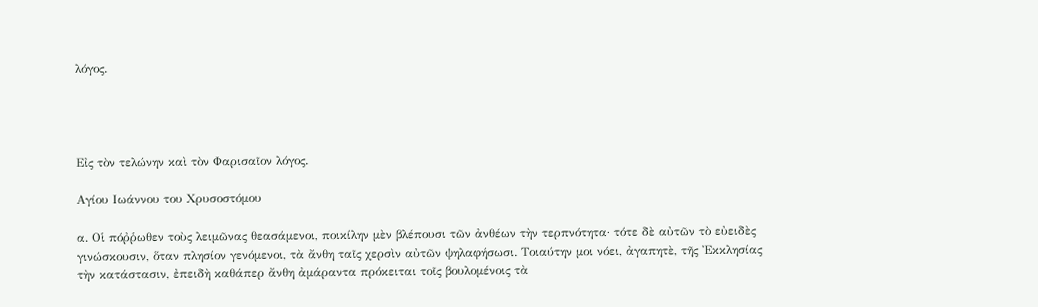λόγος.




Εἰς τὸν τελώνην καὶ τὸν Φαρισαῖον λόγος.

Αγίου Ιωάννου του Χρυσοστόμου

α. Οἱ πόῤῥωθεν τοὺς λειμῶνας θεασάμενοι, ποικίλην μὲν βλέπουσι τῶν ἀνθέων τὴν τερπνότητα· τότε δὲ αὐτῶν τὸ εὐειδὲς γινώσκουσιν, ὅταν πλησίον γενόμενοι, τὰ ἄνθη ταῖς χερσὶν αὐτῶν ψηλαφήσωσι. Τοιαύτην μοι νόει, ἀγαπητὲ, τῆς Ἐκκλησίας τὴν κατάστασιν, ἐπειδὴ καθάπερ ἄνθη ἀμάραντα πρόκειται τοῖς βουλομένοις τὰ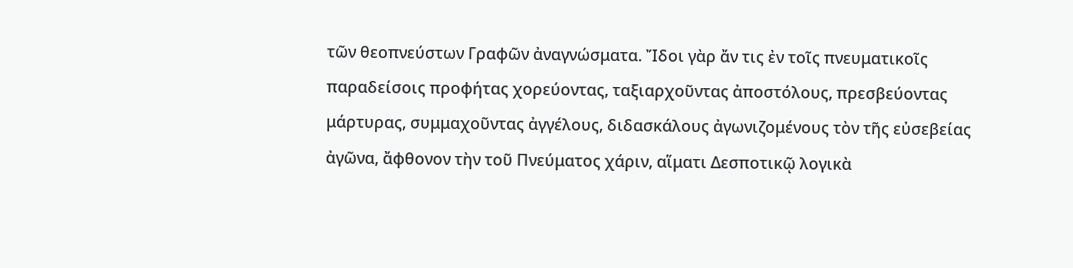τῶν θεοπνεύστων Γραφῶν ἀναγνώσματα. Ἴδοι γὰρ ἄν τις ἐν τοῖς πνευματικοῖς παραδείσοις προφήτας χορεύοντας, ταξιαρχοῦντας ἀποστόλους, πρεσβεύοντας μάρτυρας, συμμαχοῦντας ἀγγέλους, διδασκάλους ἀγωνιζομένους τὸν τῆς εὐσεβείας ἀγῶνα, ἄφθονον τὴν τοῦ Πνεύματος χάριν, αἵματι Δεσποτικῷ λογικὰ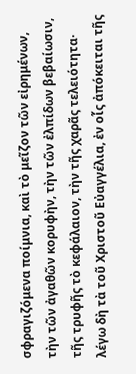σφραγιζόμενα ποίμνια, καὶ τὸ μεῖζον τῶν εἰρημένων, τὴν τῶν ἀγαθῶν κορυφὴν, τὴν τῶν ἐλπίδων βεβαίωσιν, τῆς τρυφῆς τὸ κεφάλαιον, τὴν τῆς χαρᾶς τελειότητα· λέγω δὴ τὰ τοῦ Χριστοῦ Εὐαγγέλια, ἐν οἷς ἀπόκειται τῆς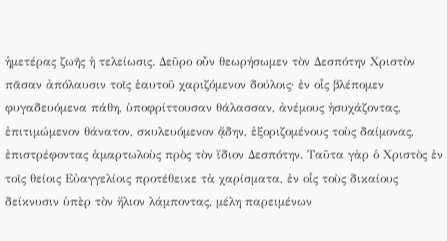ἡμετέρας ζωῆς ἡ τελείωσις. Δεῦρο οὖν θεωρήσωμεν τὸν Δεσπότην Χριστὸν πᾶσαν ἀπόλαυσιν τοῖς ἑαυτοῦ χαριζόμενον δούλοις· ἐν οἷς βλέπομεν φυγαδευόμενα πάθη, ὑποφρίττουσαν θάλασσαν, ἀνέμους ἡσυχάζοντας, ἐπιτιμώμενον θάνατον, σκυλευόμενον ᾅδην, ἐξοριζομένους τοὺς δαίμονας, ἐπιστρέφοντας ἁμαρτωλοὺς πρὸς τὸν ἴδιον Δεσπότην. Ταῦτα γὰρ ὁ Χριστὸς ἐν τοῖς θείοις Εὐαγγελίοις προτέθεικε τὰ χαρίσματα, ἐν οἷς τοὺς δικαίους δείκνυσιν ὑπὲρ τὸν ἥλιον λάμποντας, μέλη παρειμένων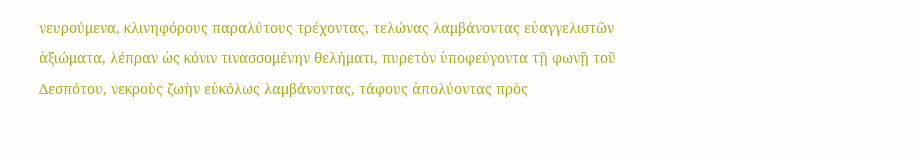νευρούμενα, κλινηφόρους παραλύτους τρέχοντας, τελώνας λαμβάνοντας εὐαγγελιστῶν ἀξιώματα, λέπραν ὡς κόνιν τινασσομένην θελήματι, πυρετὸν ὑποφεύγοντα τῇ φωνῇ τοῦ Δεσπότου, νεκροὺς ζωὴν εὐκόλως λαμβάνοντας, τάφους ἀπολύοντας πρὸς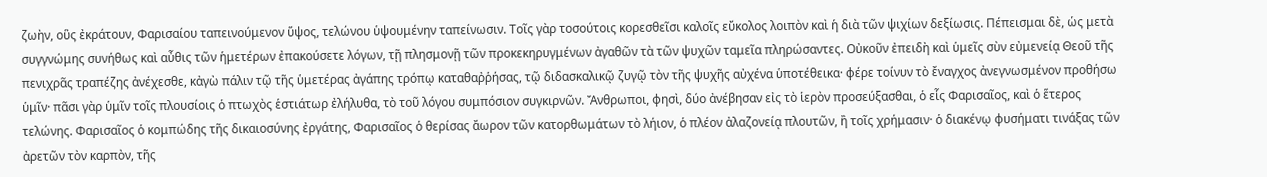ζωὴν, οὓς ἐκράτουν, Φαρισαίου ταπεινούμενον ὕψος, τελώνου ὑψουμένην ταπείνωσιν. Τοῖς γὰρ τοσούτοις κορεσθεῖσι καλοῖς εὔκολος λοιπὸν καὶ ἡ διὰ τῶν ψιχίων δεξίωσις. Πέπεισμαι δὲ, ὡς μετὰ συγγνώμης συνήθως καὶ αὖθις τῶν ἡμετέρων ἐπακούσετε λόγων, τῇ πλησμονῇ τῶν προκεκηρυγμένων ἀγαθῶν τὰ τῶν ψυχῶν ταμεῖα πληρώσαντες. Οὐκοῦν ἐπειδὴ καὶ ὑμεῖς σὺν εὐμενείᾳ Θεοῦ τῆς πενιχρᾶς τραπέζης ἀνέχεσθε, κἀγὼ πάλιν τῷ τῆς ὑμετέρας ἀγάπης τρόπῳ καταθαῤῥήσας, τῷ διδασκαλικῷ ζυγῷ τὸν τῆς ψυχῆς αὐχένα ὑποτέθεικα· φέρε τοίνυν τὸ ἔναγχος ἀνεγνωσμένον προθήσω ὑμῖν· πᾶσι γὰρ ὑμῖν τοῖς πλουσίοις ὁ πτωχὸς ἑστιάτωρ ἐλήλυθα, τὸ τοῦ λόγου συμπόσιον συγκιρνῶν. Ἄνθρωποι, φησὶ, δύο ἀνέβησαν εἰς τὸ ἱερὸν προσεύξασθαι, ὁ εἷς Φαρισαῖος, καὶ ὁ ἕτερος τελώνης. Φαρισαῖος ὁ κομπώδης τῆς δικαιοσύνης ἐργάτης, Φαρισαῖος ὁ θερίσας ἄωρον τῶν κατορθωμάτων τὸ λήιον, ὁ πλέον ἀλαζονείᾳ πλουτῶν, ἢ τοῖς χρήμασιν· ὁ διακένῳ φυσήματι τινάξας τῶν ἀρετῶν τὸν καρπὸν, τῆς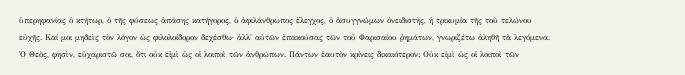ὑπερηφανίας ὁ κτήτωρ, ὁ τῆς φύσεως ἁπάσης κατήγορος, ὁ ἀφιλάνθρωπος ἔλεγχος, ὁ ἀσυγγνώμων ὀνειδιστὴς, ἡ τρικυμία τῆς τοῦ τελώνου εὐχῆς. Καί μοι μηδεὶς τὸν λόγον ὡς φιλολοίδορον δεχέσθω· ἀλλ' αὐτῶν ἐπακούσας τῶν τοῦ Φαρισαίου ῥημάτων, γνωριζέτω ἀληθῆ τὰ λεγόμενα. Ὁ Θεὸς, φησὶν, εὐχαριστῶ σοι, ὅτι οὐκ εἰμὶ ὡς οἱ λοιποὶ τῶν ἀνθρώπων. Πάντων ἑαυτὸν κρίνεις δικαιότερον; Οὐκ εἰμὶ ὡς οἱ λοιποὶ τῶν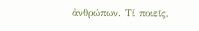ἀνθρώπων. Τί ποιεῖς,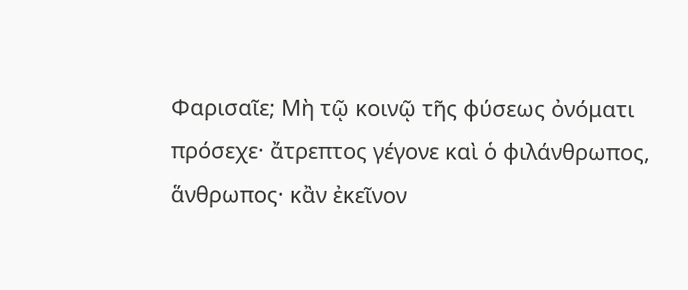Φαρισαῖε; Μὴ τῷ κοινῷ τῆς φύσεως ὀνόματι πρόσεχε· ἄτρεπτος γέγονε καὶ ὁ φιλάνθρωπος, ἅνθρωπος· κἂν ἐκεῖνον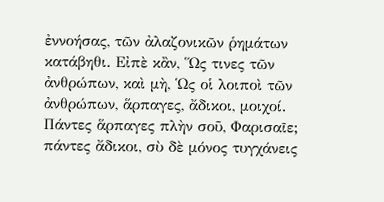ἐννοήσας, τῶν ἀλαζονικῶν ῥημάτων κατάβηθι. Εἰπὲ κἂν, Ὥς τινες τῶν ἀνθρώπων, καὶ μὴ, Ὡς οἱ λοιποὶ τῶν ἀνθρώπων, ἅρπαγες, ἄδικοι, μοιχοί. Πάντες ἅρπαγες πλὴν σοῦ, Φαρισαῖε; πάντες ἄδικοι, σὺ δὲ μόνος τυγχάνεις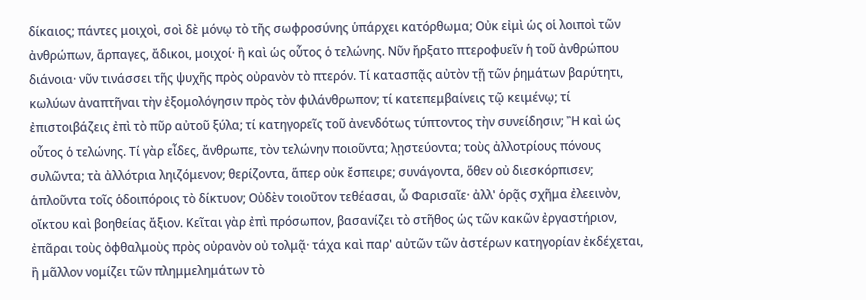δίκαιος; πάντες μοιχοὶ, σοὶ δὲ μόνῳ τὸ τῆς σωφροσύνης ὑπάρχει κατόρθωμα; Οὐκ εἰμὶ ὡς οἱ λοιποὶ τῶν ἀνθρώπων, ἅρπαγες, ἄδικοι, μοιχοί· ἢ καὶ ὡς οὗτος ὁ τελώνης. Νῦν ἤρξατο πτεροφυεῖν ἡ τοῦ ἀνθρώπου διάνοια· νῦν τινάσσει τῆς ψυχῆς πρὸς οὐρανὸν τὸ πτερόν. Τί κατασπᾷς αὐτὸν τῇ τῶν ῥημάτων βαρύτητι, κωλύων ἀναπτῆναι τὴν ἐξομολόγησιν πρὸς τὸν φιλάνθρωπον; τί κατεπεμβαίνεις τῷ κειμένῳ; τί ἐπιστοιβάζεις ἐπὶ τὸ πῦρ αὐτοῦ ξύλα; τί κατηγορεῖς τοῦ ἀνενδότως τύπτοντος τὴν συνείδησιν; Ἢ καὶ ὡς οὗτος ὁ τελώνης. Τί γὰρ εἶδες, ἄνθρωπε, τὸν τελώνην ποιοῦντα; λῃστεύοντα; τοὺς ἀλλοτρίους πόνους συλῶντα; τὰ ἀλλότρια ληιζόμενον; θερίζοντα, ἅπερ οὐκ ἔσπειρε; συνάγοντα, ὅθεν οὐ διεσκόρπισεν; ἁπλοῦντα τοῖς ὁδοιπόροις τὸ δίκτυον; Οὐδὲν τοιοῦτον τεθέασαι, ὦ Φαρισαῖε· ἀλλ' ὁρᾷς σχῆμα ἐλεεινὸν, οἴκτου καὶ βοηθείας ἄξιον. Κεῖται γὰρ ἐπὶ πρόσωπον, βασανίζει τὸ στῆθος ὡς τῶν κακῶν ἐργαστήριον, ἐπᾶραι τοὺς ὀφθαλμοὺς πρὸς οὐρανὸν οὐ τολμᾷ· τάχα καὶ παρ' αὐτῶν τῶν ἀστέρων κατηγορίαν ἐκδέχεται, ἢ μᾶλλον νομίζει τῶν πλημμελημάτων τὸ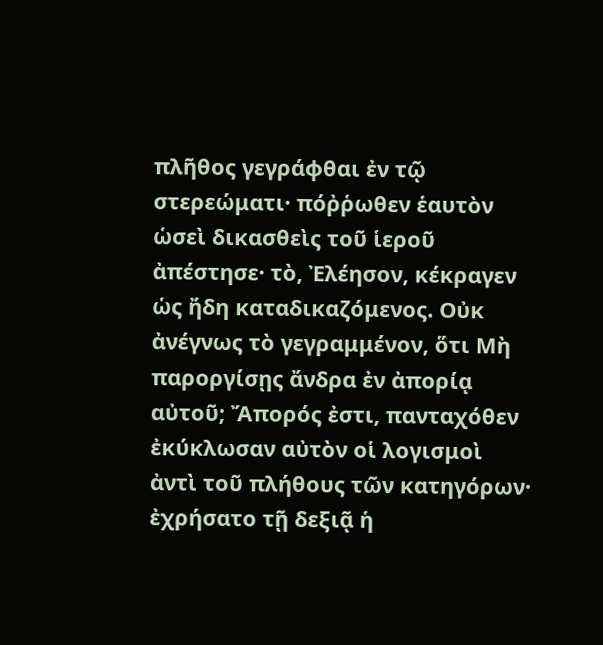πλῆθος γεγράφθαι ἐν τῷ στερεώματι· πόῤῥωθεν ἑαυτὸν ὡσεὶ δικασθεὶς τοῦ ἱεροῦ ἀπέστησε· τὸ, Ἐλέησον, κέκραγεν ὡς ἤδη καταδικαζόμενος. Οὐκ ἀνέγνως τὸ γεγραμμένον, ὅτι Μὴ παροργίσῃς ἄνδρα ἐν ἀπορίᾳ αὐτοῦ; Ἄπορός ἐστι, πανταχόθεν ἐκύκλωσαν αὐτὸν οἱ λογισμοὶ ἀντὶ τοῦ πλήθους τῶν κατηγόρων· ἐχρήσατο τῇ δεξιᾷ ἡ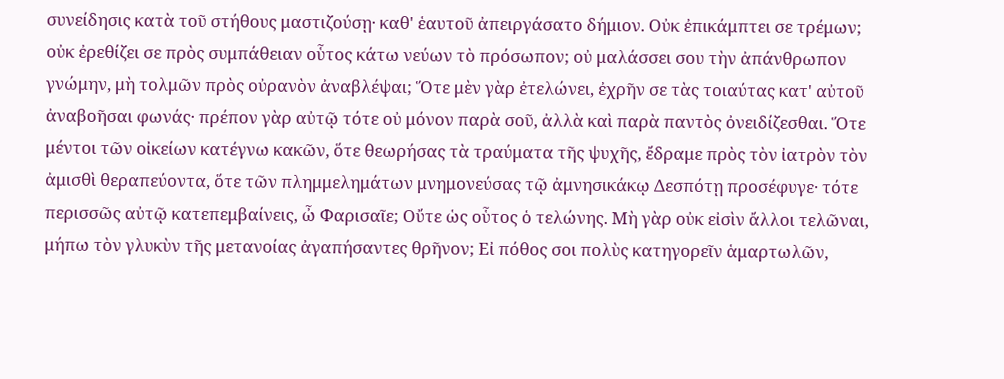συνείδησις κατὰ τοῦ στήθους μαστιζούσῃ· καθ' ἑαυτοῦ ἀπειργάσατο δήμιον. Οὐκ ἐπικάμπτει σε τρέμων; οὐκ ἐρεθίζει σε πρὸς συμπάθειαν οὗτος κάτω νεύων τὸ πρόσωπον; οὐ μαλάσσει σου τὴν ἀπάνθρωπον γνώμην, μὴ τολμῶν πρὸς οὐρανὸν ἀναβλέψαι; Ὅτε μὲν γὰρ ἐτελώνει, ἐχρῆν σε τὰς τοιαύτας κατ' αὐτοῦ ἀναβοῆσαι φωνάς· πρέπον γὰρ αὐτῷ τότε οὐ μόνον παρὰ σοῦ, ἀλλὰ καὶ παρὰ παντὸς ὀνειδίζεσθαι. Ὅτε μέντοι τῶν οἰκείων κατέγνω κακῶν, ὅτε θεωρήσας τὰ τραύματα τῆς ψυχῆς, ἔδραμε πρὸς τὸν ἰατρὸν τὸν ἀμισθὶ θεραπεύοντα, ὅτε τῶν πλημμελημάτων μνημονεύσας τῷ ἀμνησικάκῳ Δεσπότῃ προσέφυγε· τότε περισσῶς αὐτῷ κατεπεμβαίνεις, ὦ Φαρισαῖε; Οὔτε ὡς οὗτος ὁ τελώνης. Μὴ γὰρ οὐκ εἰσὶν ἄλλοι τελῶναι, μήπω τὸν γλυκὺν τῆς μετανοίας ἀγαπήσαντες θρῆνον; Εἰ πόθος σοι πολὺς κατηγορεῖν ἁμαρτωλῶν,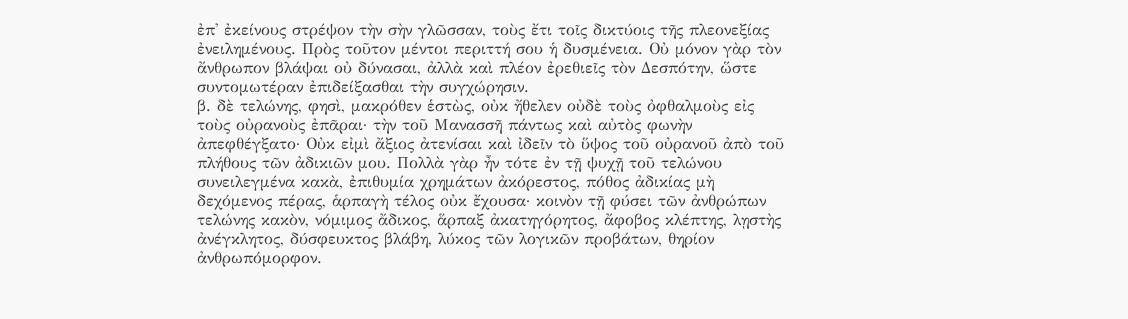ἐπ' ἐκείνους στρέψον τὴν σὴν γλῶσσαν, τοὺς ἔτι τοῖς δικτύοις τῆς πλεονεξίας ἐνειλημένους. Πρὸς τοῦτον μέντοι περιττή σου ἡ δυσμένεια. Οὐ μόνον γὰρ τὸν ἄνθρωπον βλάψαι οὐ δύνασαι, ἀλλὰ καὶ πλέον ἐρεθιεῖς τὸν Δεσπότην, ὥστε συντομωτέραν ἐπιδείξασθαι τὴν συγχώρησιν.
β. δὲ τελώνης, φησὶ, μακρόθεν ἑστὼς, οὐκ ἤθελεν οὐδὲ τοὺς ὀφθαλμοὺς εἰς τοὺς οὐρανοὺς ἐπᾶραι· τὴν τοῦ Μανασσῆ πάντως καὶ αὐτὸς φωνὴν ἀπεφθέγξατο· Οὐκ εἰμὶ ἄξιος ἀτενίσαι καὶ ἰδεῖν τὸ ὕψος τοῦ οὐρανοῦ ἀπὸ τοῦ πλήθους τῶν ἀδικιῶν μου. Πολλὰ γὰρ ἦν τότε ἐν τῇ ψυχῇ τοῦ τελώνου συνειλεγμένα κακὰ, ἐπιθυμία χρημάτων ἀκόρεστος, πόθος ἀδικίας μὴ δεχόμενος πέρας, ἁρπαγὴ τέλος οὐκ ἔχουσα· κοινὸν τῇ φύσει τῶν ἀνθρώπων τελώνης κακὸν, νόμιμος ἄδικος, ἅρπαξ ἀκατηγόρητος, ἄφοβος κλέπτης, λῃστὴς ἀνέγκλητος, δύσφευκτος βλάβη, λύκος τῶν λογικῶν προβάτων, θηρίον ἀνθρωπόμορφον.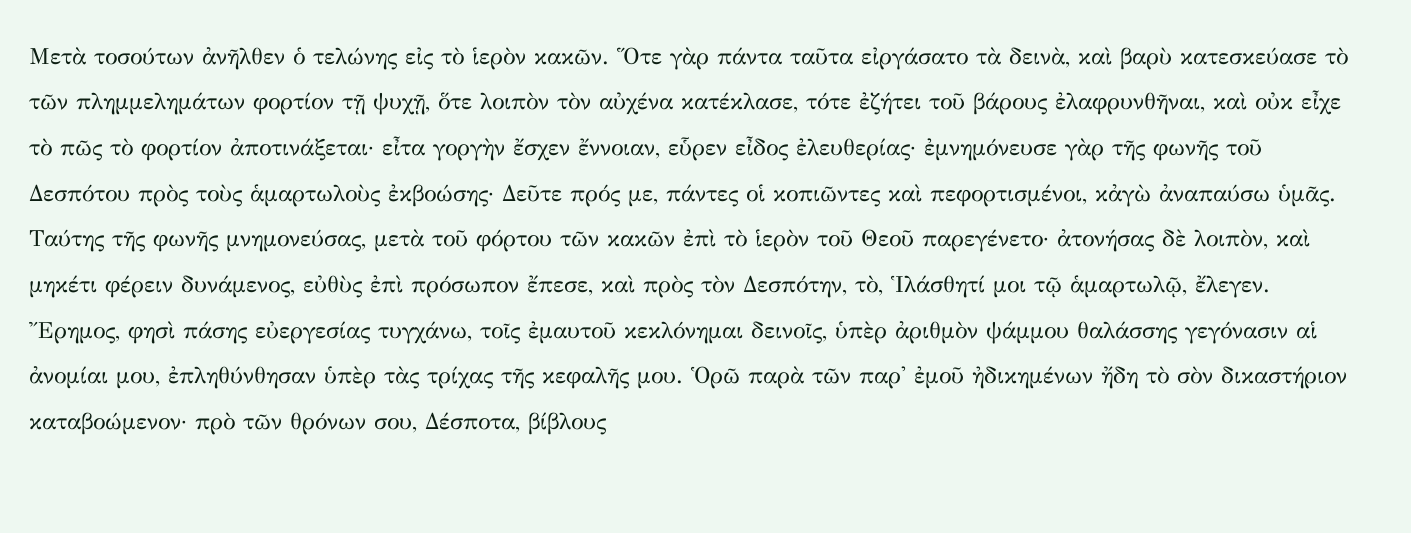Μετὰ τοσούτων ἀνῆλθεν ὁ τελώνης εἰς τὸ ἱερὸν κακῶν. Ὅτε γὰρ πάντα ταῦτα εἰργάσατο τὰ δεινὰ, καὶ βαρὺ κατεσκεύασε τὸ τῶν πλημμελημάτων φορτίον τῇ ψυχῇ, ὅτε λοιπὸν τὸν αὐχένα κατέκλασε, τότε ἐζήτει τοῦ βάρους ἐλαφρυνθῆναι, καὶ οὐκ εἶχε τὸ πῶς τὸ φορτίον ἀποτινάξεται· εἶτα γοργὴν ἔσχεν ἔννοιαν, εὗρεν εἶδος ἐλευθερίας· ἐμνημόνευσε γὰρ τῆς φωνῆς τοῦ Δεσπότου πρὸς τοὺς ἁμαρτωλοὺς ἐκβοώσης· Δεῦτε πρός με, πάντες οἱ κοπιῶντες καὶ πεφορτισμένοι, κἀγὼ ἀναπαύσω ὑμᾶς. Ταύτης τῆς φωνῆς μνημονεύσας, μετὰ τοῦ φόρτου τῶν κακῶν ἐπὶ τὸ ἱερὸν τοῦ Θεοῦ παρεγένετο· ἀτονήσας δὲ λοιπὸν, καὶ μηκέτι φέρειν δυνάμενος, εὐθὺς ἐπὶ πρόσωπον ἔπεσε, καὶ πρὸς τὸν Δεσπότην, τὸ, Ἱλάσθητί μοι τῷ ἁμαρτωλῷ, ἔλεγεν. Ἔρημος, φησὶ πάσης εὐεργεσίας τυγχάνω, τοῖς ἐμαυτοῦ κεκλόνημαι δεινοῖς, ὑπὲρ ἀριθμὸν ψάμμου θαλάσσης γεγόνασιν αἱ ἀνομίαι μου, ἐπληθύνθησαν ὑπὲρ τὰς τρίχας τῆς κεφαλῆς μου. Ὁρῶ παρὰ τῶν παρ' ἐμοῦ ἠδικημένων ἤδη τὸ σὸν δικαστήριον καταβοώμενον· πρὸ τῶν θρόνων σου, Δέσποτα, βίβλους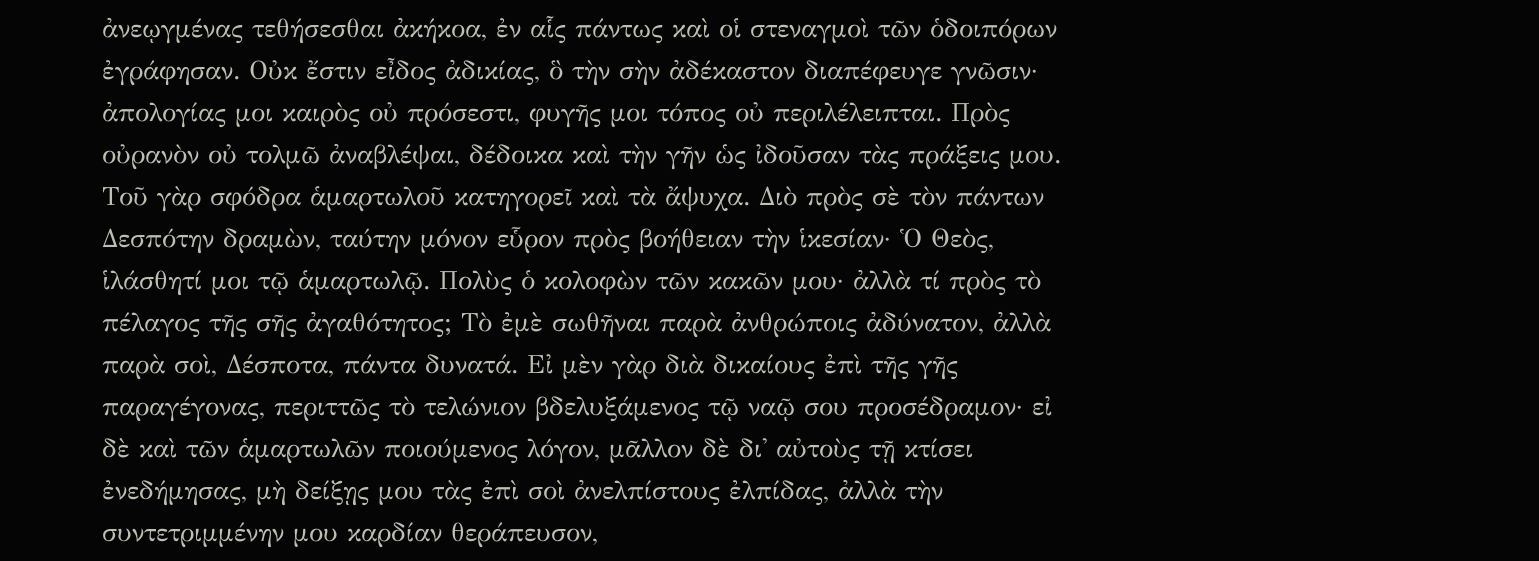ἀνεῳγμένας τεθήσεσθαι ἀκήκοα, ἐν αἷς πάντως καὶ οἱ στεναγμοὶ τῶν ὁδοιπόρων ἐγράφησαν. Οὐκ ἔστιν εἶδος ἀδικίας, ὃ τὴν σὴν ἀδέκαστον διαπέφευγε γνῶσιν· ἀπολογίας μοι καιρὸς οὐ πρόσεστι, φυγῆς μοι τόπος οὐ περιλέλειπται. Πρὸς οὐρανὸν οὐ τολμῶ ἀναβλέψαι, δέδοικα καὶ τὴν γῆν ὡς ἰδοῦσαν τὰς πράξεις μου. Τοῦ γὰρ σφόδρα ἁμαρτωλοῦ κατηγορεῖ καὶ τὰ ἄψυχα. Διὸ πρὸς σὲ τὸν πάντων Δεσπότην δραμὼν, ταύτην μόνον εὗρον πρὸς βοήθειαν τὴν ἱκεσίαν· Ὁ Θεὸς, ἱλάσθητί μοι τῷ ἁμαρτωλῷ. Πολὺς ὁ κολοφὼν τῶν κακῶν μου· ἀλλὰ τί πρὸς τὸ πέλαγος τῆς σῆς ἀγαθότητος; Τὸ ἐμὲ σωθῆναι παρὰ ἀνθρώποις ἀδύνατον, ἀλλὰ παρὰ σοὶ, Δέσποτα, πάντα δυνατά. Εἰ μὲν γὰρ διὰ δικαίους ἐπὶ τῆς γῆς παραγέγονας, περιττῶς τὸ τελώνιον βδελυξάμενος τῷ ναῷ σου προσέδραμον· εἰ δὲ καὶ τῶν ἁμαρτωλῶν ποιούμενος λόγον, μᾶλλον δὲ δι' αὐτοὺς τῇ κτίσει ἐνεδήμησας, μὴ δείξῃς μου τὰς ἐπὶ σοὶ ἀνελπίστους ἐλπίδας, ἀλλὰ τὴν συντετριμμένην μου καρδίαν θεράπευσον,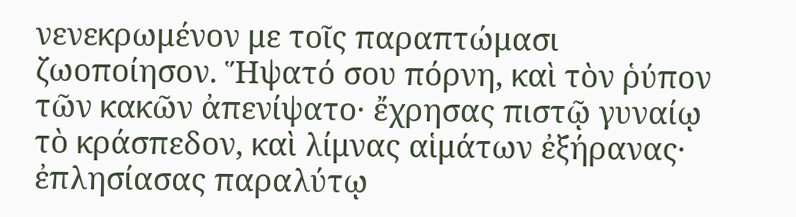νενεκρωμένον με τοῖς παραπτώμασι ζωοποίησον. Ἥψατό σου πόρνη, καὶ τὸν ῥύπον τῶν κακῶν ἀπενίψατο· ἔχρησας πιστῷ γυναίῳ τὸ κράσπεδον, καὶ λίμνας αἱμάτων ἐξήρανας· ἐπλησίασας παραλύτῳ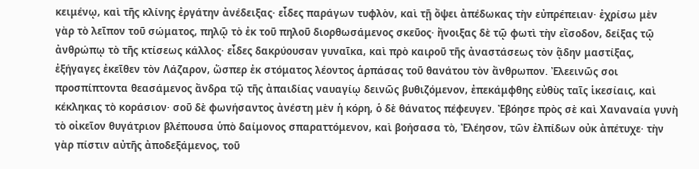κειμένῳ, καὶ τῆς κλίνης ἐργάτην ἀνέδειξας· εἶδες παράγων τυφλὸν, καὶ τῇ ὄψει ἀπέδωκας τὴν εὐπρέπειαν· ἐχρίσω μὲν γὰρ τὸ λεῖπον τοῦ σώματος, πηλῷ τὸ ἐκ τοῦ πηλοῦ διορθωσάμενος σκεῦος· ἤνοιξας δὲ τῷ φωτὶ τὴν εἴσοδον, δείξας τῷ ἀνθρώπῳ τὸ τῆς κτίσεως κάλλος· εἶδες δακρύουσαν γυναῖκα, καὶ πρὸ καιροῦ τῆς ἀναστάσεως τὸν ᾅδην μαστίξας, ἐξήγαγες ἐκεῖθεν τὸν Λάζαρον, ὥσπερ ἐκ στόματος λέοντος ἁρπάσας τοῦ θανάτου τὸν ἄνθρωπον. Ἐλεεινῶς σοι προσπίπτοντα θεασάμενος ἄνδρα τῷ τῆς ἀπαιδίας ναυαγίῳ δεινῶς βυθιζόμενον, ἐπεκάμφθης εὐθὺς ταῖς ἱκεσίαις, καὶ κέκληκας τὸ κοράσιον· σοῦ δὲ φωνήσαντος ἀνέστη μὲν ἡ κόρη, ὁ δὲ θάνατος πέφευγεν. Ἐβόησε πρὸς σὲ καὶ Χαναναία γυνὴ τὸ οἰκεῖον θυγάτριον βλέπουσα ὑπὸ δαίμονος σπαραττόμενον, καὶ βοήσασα τὸ, Ἐλέησον, τῶν ἐλπίδων οὐκ ἀπέτυχε· τὴν γὰρ πίστιν αὐτῆς ἀποδεξάμενος, τοῦ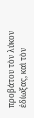προβάτου τὸν λύκον ἐδίωξας, καὶ τὸν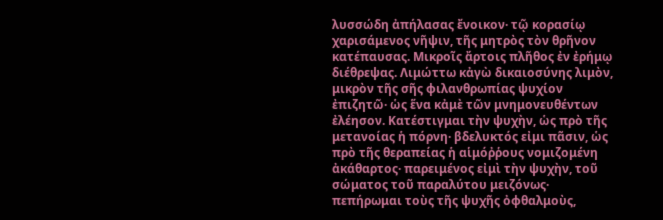λυσσώδη ἀπήλασας ἔνοικον· τῷ κορασίῳ χαρισάμενος νῆψιν, τῆς μητρὸς τὸν θρῆνον κατέπαυσας. Μικροῖς ἄρτοις πλῆθος ἐν ἐρήμῳ διέθρεψας. Λιμώττω κἀγὼ δικαιοσύνης λιμὸν, μικρὸν τῆς σῆς φιλανθρωπίας ψυχίον ἐπιζητῶ· ὡς ἕνα κἀμὲ τῶν μνημονευθέντων ἐλέησον. Κατέστιγμαι τὴν ψυχὴν, ὡς πρὸ τῆς μετανοίας ἡ πόρνη· βδελυκτός εἰμι πᾶσιν, ὡς πρὸ τῆς θεραπείας ἡ αἱμόῤῥους νομιζομένη ἀκάθαρτος· παρειμένος εἰμὶ τὴν ψυχὴν, τοῦ σώματος τοῦ παραλύτου μειζόνως· πεπήρωμαι τοὺς τῆς ψυχῆς ὀφθαλμοὺς,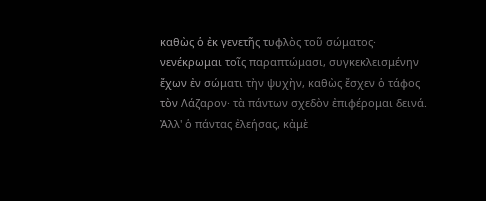καθὼς ὁ ἐκ γενετῆς τυφλὸς τοῦ σώματος· νενέκρωμαι τοῖς παραπτώμασι, συγκεκλεισμένην ἔχων ἐν σώματι τὴν ψυχὴν, καθὼς ἔσχεν ὁ τάφος τὸν Λάζαρον· τὰ πάντων σχεδὸν ἐπιφέρομαι δεινά. Ἀλλ' ὁ πάντας ἐλεήσας, κἀμὲ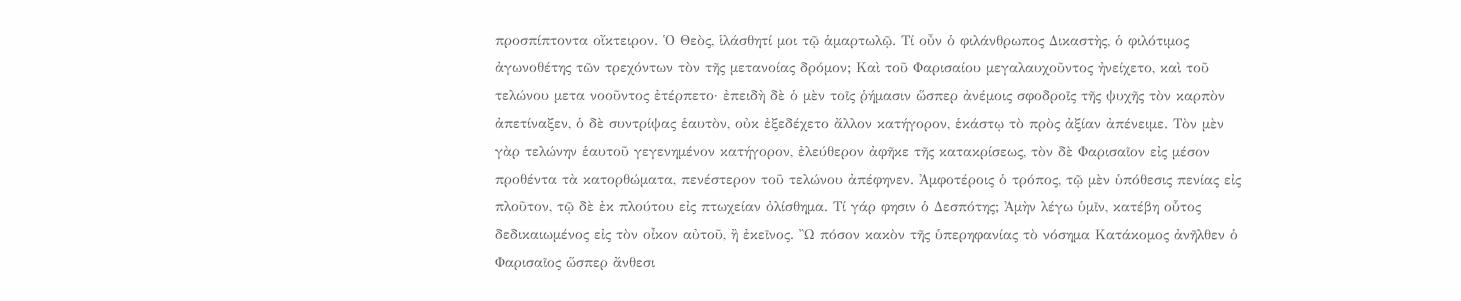προσπίπτοντα οἴκτειρον. Ὁ Θεὸς, ἱλάσθητί μοι τῷ ἁμαρτωλῷ. Τί οὖν ὁ φιλάνθρωπος Δικαστὴς, ὁ φιλότιμος ἀγωνοθέτης τῶν τρεχόντων τὸν τῆς μετανοίας δρόμον; Καὶ τοῦ Φαρισαίου μεγαλαυχοῦντος ἠνείχετο, καὶ τοῦ τελώνου μετα νοοῦντος ἐτέρπετο· ἐπειδὴ δὲ ὁ μὲν τοῖς ῥήμασιν ὥσπερ ἀνέμοις σφοδροῖς τῆς ψυχῆς τὸν καρπὸν ἀπετίναξεν, ὁ δὲ συντρίψας ἑαυτὸν, οὐκ ἐξεδέχετο ἄλλον κατήγορον, ἑκάστῳ τὸ πρὸς ἀξίαν ἀπένειμε. Τὸν μὲν γὰρ τελώνην ἑαυτοῦ γεγενημένον κατήγορον, ἐλεύθερον ἀφῆκε τῆς κατακρίσεως, τὸν δὲ Φαρισαῖον εἰς μέσον προθέντα τὰ κατορθώματα, πενέστερον τοῦ τελώνου ἀπέφηνεν. Ἀμφοτέροις ὁ τρόπος, τῷ μὲν ὑπόθεσις πενίας εἰς πλοῦτον, τῷ δὲ ἐκ πλούτου εἰς πτωχείαν ὀλίσθημα. Τί γάρ φησιν ὁ Δεσπότης; Ἀμὴν λέγω ὑμῖν, κατέβη οὗτος δεδικαιωμένος εἰς τὸν οἶκον αὐτοῦ, ἢ ἐκεῖνος. Ὢ πόσον κακὸν τῆς ὑπερηφανίας τὸ νόσημα Κατάκομος ἀνῆλθεν ὁ Φαρισαῖος ὥσπερ ἄνθεσι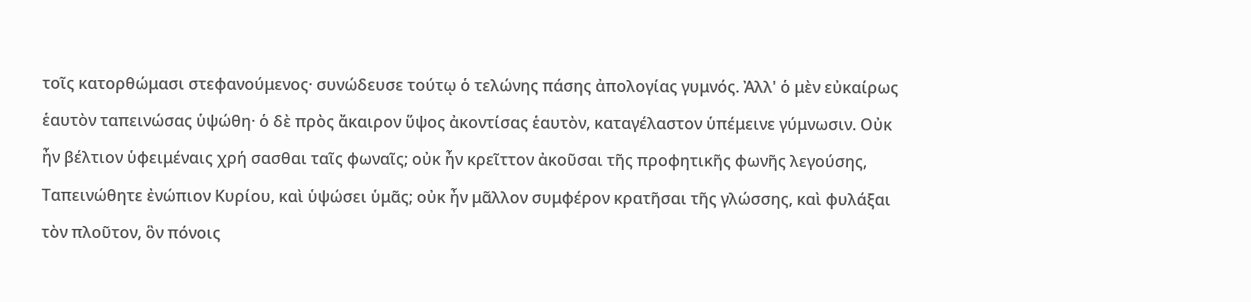τοῖς κατορθώμασι στεφανούμενος· συνώδευσε τούτῳ ὁ τελώνης πάσης ἀπολογίας γυμνός. Ἀλλ' ὁ μὲν εὐκαίρως ἑαυτὸν ταπεινώσας ὑψώθη· ὁ δὲ πρὸς ἄκαιρον ὕψος ἀκοντίσας ἑαυτὸν, καταγέλαστον ὑπέμεινε γύμνωσιν. Οὐκ ἦν βέλτιον ὑφειμέναις χρή σασθαι ταῖς φωναῖς; οὐκ ἦν κρεῖττον ἀκοῦσαι τῆς προφητικῆς φωνῆς λεγούσης, Ταπεινώθητε ἐνώπιον Κυρίου, καὶ ὑψώσει ὑμᾶς; οὐκ ἦν μᾶλλον συμφέρον κρατῆσαι τῆς γλώσσης, καὶ φυλάξαι τὸν πλοῦτον, ὃν πόνοις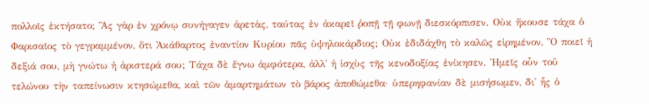πολλοῖς ἐκτήσατο; Ἃς γὰρ ἐν χρόνῳ συνήγαγεν ἀρετὰς, ταύτας ἐν ἀκαρεῖ ῥοπῇ τῇ φωνῇ διεσκόρπισεν. Οὐκ ἤκουσε τάχα ὁ Φαρισαῖος τὸ γεγραμμένον, ὅτι Ἀκάθαρτος ἐναντίον Κυρίου πᾶς ὑψηλοκάρδιος; Οὐκ ἐδιδάχθη τὸ καλῶς εἰρημένον, Ὃ ποιεῖ ἡ δεξιά σου, μὴ γνώτω ἡ ἀριστερά σου; Τάχα δὲ ἔγνω ἀμφότερα, ἀλλ' ἡ ἰσχὺς τῆς κενοδοξίας ἐνίκησεν. Ἡμεῖς οὖν τοῦ τελώνου τὴν ταπείνωσιν κτησώμεθα, καὶ τῶν ἁμαρτημάτων τὸ βάρος ἀποθώμεθα· ὑπερηφανίαν δὲ μισήσωμεν, δι' ἧς ὁ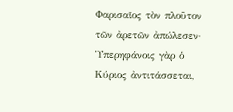Φαρισαῖος τὸν πλοῦτον τῶν ἀρετῶν ἀπώλεσεν· Ὑπερηφάνοις γὰρ ὁ Κύριος ἀντιτάσσεται,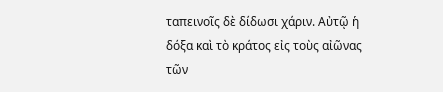ταπεινοῖς δὲ δίδωσι χάριν. Αὐτῷ ἡ δόξα καὶ τὸ κράτος εἰς τοὺς αἰῶνας τῶν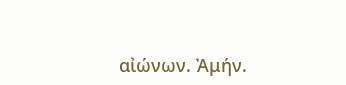αἰώνων. Ἀμήν.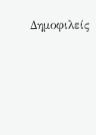Δημοφιλείς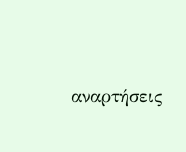αναρτήσεις